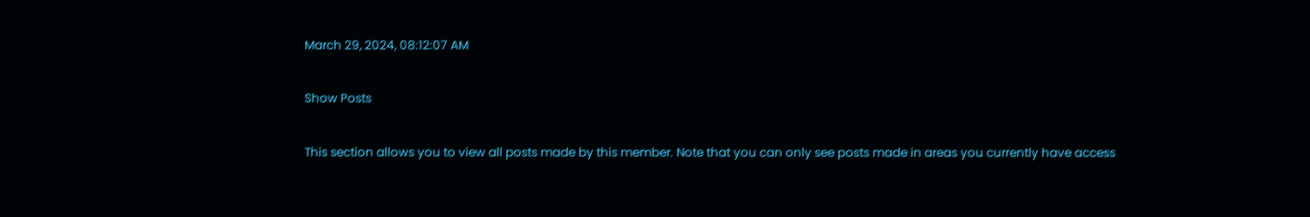March 29, 2024, 08:12:07 AM

Show Posts

This section allows you to view all posts made by this member. Note that you can only see posts made in areas you currently have access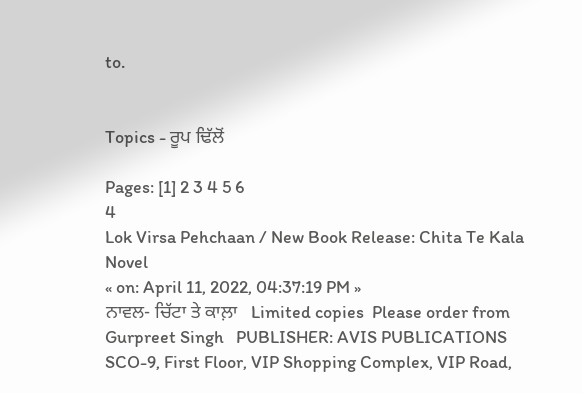to.


Topics - ਰੂਪ ਢਿੱਲੋਂ

Pages: [1] 2 3 4 5 6
4
Lok Virsa Pehchaan / New Book Release: Chita Te Kala Novel
« on: April 11, 2022, 04:37:19 PM »
ਨਾਵਲ- ਚਿੱਟਾ ਤੇ ਕਾਲ਼ਾ   Limited copies  Please order from Gurpreet Singh   PUBLISHER: AVIS PUBLICATIONS  SCO-9, First Floor, VIP Shopping Complex, VIP Road,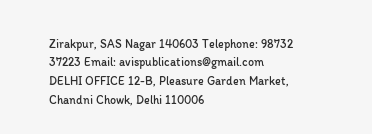Zirakpur, SAS Nagar 140603 Telephone: 98732 37223 Email: avispublications@gmail.com  DELHI OFFICE 12-B, Pleasure Garden Market, Chandni Chowk, Delhi 110006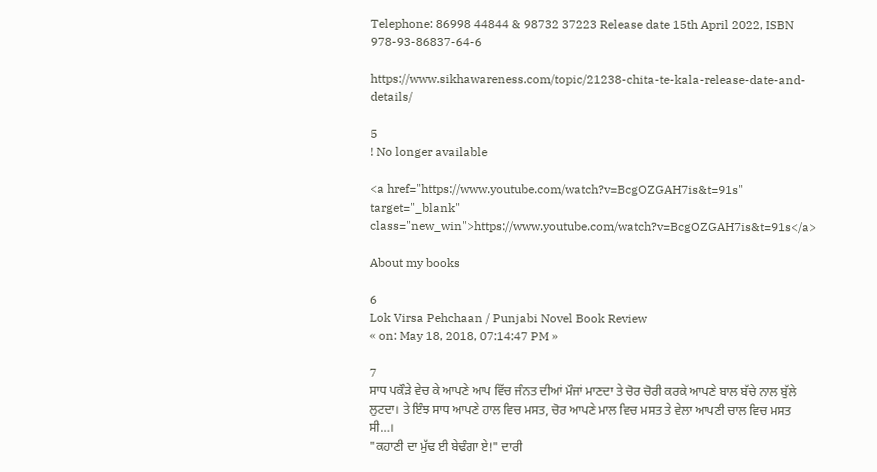Telephone: 86998 44844 & 98732 37223 Release date 15th April 2022, ISBN 978-93-86837-64-6

https://www.sikhawareness.com/topic/21238-chita-te-kala-release-date-and-details/

5
! No longer available

<a href="https://www.youtube.com/watch?v=BcgOZGAH7is&t=91s" target="_blank" class="new_win">https://www.youtube.com/watch?v=BcgOZGAH7is&t=91s</a>

About my books

6
Lok Virsa Pehchaan / Punjabi Novel Book Review
« on: May 18, 2018, 07:14:47 PM »

7
ਸਾਧ ਪਕੌੜੇ ਵੇਚ ਕੇ ਆਪਣੇ ਆਪ ਵਿੱਚ ਜੰਨਤ ਦੀਆਂ ਮੌਜਾਂ ਮਾਣਦਾ ਤੇ ਚੋਰ ਚੋਰੀ ਕਰਕੇ ਆਪਣੇ ਬਾਲ ਬੱਚੇ ਨਾਲ ਬੁੱਲੇ ਲੁਟਦਾ। ਤੇ ਇੰਝ ਸਾਧ ਆਪਣੇ ਹਾਲ ਵਿਚ ਮਸਤ, ਚੋਰ ਆਪਣੇ ਮਾਲ ਵਿਚ ਮਸਤ ਤੇ ਵੇਲਾ ਆਪਣੀ ਚਾਲ ਵਿਚ ਮਸਤ ਸੀ…।
"ਕਹਾਣੀ ਦਾ ਮੁੱਢ ਈ ਬੇਢੰਗਾ ਏ!" ਦਾਰੀ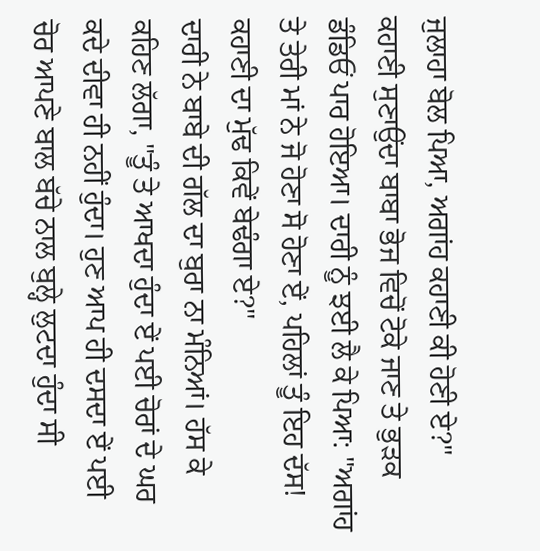ਜੁਲਾਹਾ ਬੋਲ ਪਿਆ, ਅਗਾਂਹ ਕਹਾਣੀ ਕੀ ਹੋਣੀ ਏ?"
ਕਹਾਣੀ ਸੁਣਾਉਂਦਾ ਬਾਬਾ ਭੋਜ ਵਿਚੋਂ ਟੋਕੇ ਜਾਣ ਤੇ ਭੁੜਕ ਡੰਡਿਓਂ ਪਾਰ ਹੋਇਆ। ਦਾਰੀ ਨੂੰ ਝਈ ਲੈ ਕੇ ਪਿਆ: "ਅਗਾਂਹ ਤੇ ਤੇਰੀ ਮਾਂ ਨੇ ਜੋ ਹੋਣਾ ਸੋ ਹੋਣਾ ਏਂ, ਪਹਿਲਾਂ ਤੂੰ ਇਹ ਦੱਸ! ਕਹਾਣੀ ਦਾ ਮੁੱਢ ਕਿਵੇਂ ਬੇਢੰਗਾ ਏ?"
ਦਾਰੀ ਨੇ ਬਾਬੇ ਦੀ ਗੱਲ ਦਾ ਬੁਰਾ ਨਾ ਮੰਨਿਆਂ। ਹੱਸ ਕੇ ਕਹਿਣ ਲੱਗਾ, "ਤੂੰ ਤੇ ਆਖਦਾ ਹੁੰਦਾ ਏਂ ਪਈ ਚੋਰਾਂ ਦੇ ਘਰ ਕਦੇ ਦੀਵਾ ਹੀ ਨਹੀਂ ਹੁੰਦਾ। ਹੁਣ ਆਪ ਹੀ ਦਸਦਾ ਏਂ ਪਈ ਚੋਰ ਆਪਣੇ ਬਾਲ ਬੱਚੇ ਨਾਲ ਬੁਲ੍ਹੇ ਲੁਟਦਾ ਹੁੰਦਾ ਸੀ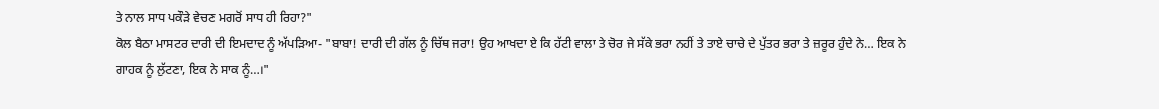ਤੇ ਨਾਲ ਸਾਧ ਪਕੌੜੇ ਵੇਚਣ ਮਗਰੋਂ ਸਾਧ ਹੀ ਰਿਹਾ?"
ਕੋਲ ਬੈਠਾ ਮਾਸਟਰ ਦਾਰੀ ਦੀ ਇਮਦਾਦ ਨੂੰ ਅੱਪੜਿਆ- "ਬਾਬਾ! ਦਾਰੀ ਦੀ ਗੱਲ ਨੂੰ ਚਿੱਥ ਜਰਾ! ਉਹ ਆਖਦਾ ਏ ਕਿ ਹੱਟੀ ਵਾਲਾ ਤੇ ਚੋਰ ਜੇ ਸੱਕੇ ਭਰਾ ਨਹੀਂ ਤੇ ਤਾਏ ਚਾਚੇ ਦੇ ਪੁੱਤਰ ਭਰਾ ਤੇ ਜ਼ਰੂਰ ਹੁੰਦੇ ਨੇ… ਇਕ ਨੇ ਗਾਹਕ ਨੂੰ ਲੁੱਟਣਾ, ਇਕ ਨੇ ਸਾਕ ਨੂੰ…।"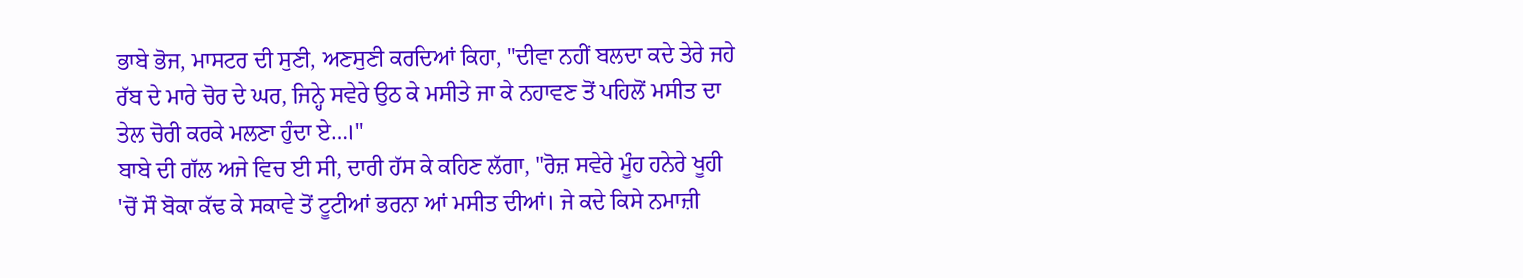ਭਾਬੇ ਭੋਜ, ਮਾਸਟਰ ਦੀ ਸੁਣੀ, ਅਣਸੁਣੀ ਕਰਦਿਆਂ ਕਿਹਾ, "ਦੀਵਾ ਨਹੀਂ ਬਲਦਾ ਕਦੇ ਤੇਰੇ ਜਹੇ ਰੱਬ ਦੇ ਮਾਰੇ ਚੋਰ ਦੇ ਘਰ, ਜਿਨ੍ਹੇ ਸਵੇਰੇ ਉਠ ਕੇ ਮਸੀਤੇ ਜਾ ਕੇ ਨਹਾਵਣ ਤੋਂ ਪਹਿਲੋਂ ਮਸੀਤ ਦਾ ਤੇਲ ਚੋਰੀ ਕਰਕੇ ਮਲਣਾ ਹੁੰਦਾ ਏ…।"
ਬਾਬੇ ਦੀ ਗੱਲ ਅਜੇ ਵਿਚ ਈ ਸੀ, ਦਾਰੀ ਹੱਸ ਕੇ ਕਹਿਣ ਲੱਗਾ, "ਰੋਜ਼ ਸਵੇਰੇ ਮੂੰਹ ਹਨੇਰੇ ਖੂਹੀ 'ਚੋਂ ਸੌ ਬੋਕਾ ਕੱਢ ਕੇ ਸਕਾਵੇ ਤੋਂ ਟੂਟੀਆਂ ਭਰਨਾ ਆਂ ਮਸੀਤ ਦੀਆਂ। ਜੇ ਕਦੇ ਕਿਸੇ ਨਮਾਜ਼ੀ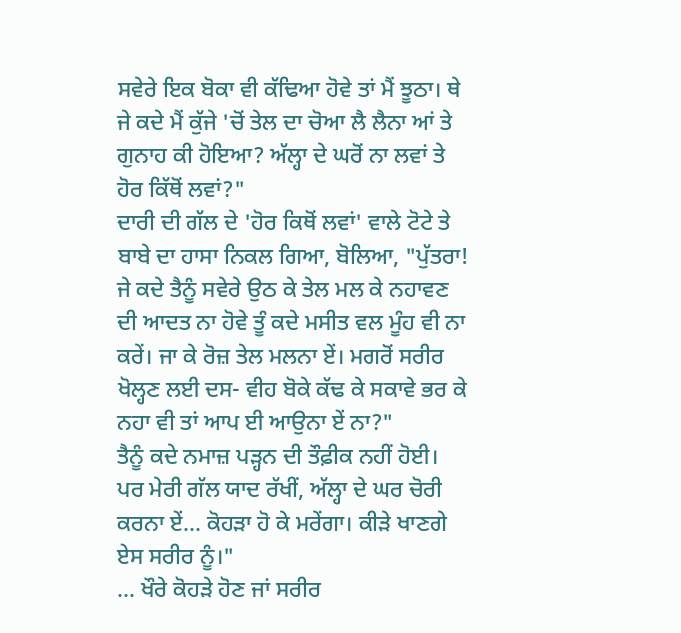ਸਵੇਰੇ ਇਕ ਬੋਕਾ ਵੀ ਕੱਢਿਆ ਹੋਵੇ ਤਾਂ ਮੈਂ ਝੂਠਾ। ਥੇ ਜੇ ਕਦੇ ਮੈਂ ਕੁੱਜੇ 'ਚੋਂ ਤੇਲ ਦਾ ਚੋਆ ਲੈ ਲੈਨਾ ਆਂ ਤੇ ਗੁਨਾਹ ਕੀ ਹੋਇਆ? ਅੱਲ੍ਹਾ ਦੇ ਘਰੋਂ ਨਾ ਲਵਾਂ ਤੇ ਹੋਰ ਕਿੱਥੋਂ ਲਵਾਂ?"
ਦਾਰੀ ਦੀ ਗੱਲ ਦੇ 'ਹੋਰ ਕਿਥੋਂ ਲਵਾਂ' ਵਾਲੇ ਟੋਟੇ ਤੇ ਬਾਬੇ ਦਾ ਹਾਸਾ ਨਿਕਲ ਗਿਆ, ਬੋਲਿਆ, "ਪੁੱਤਰਾ! ਜੇ ਕਦੇ ਤੈਨੂੰ ਸਵੇਰੇ ਉਠ ਕੇ ਤੇਲ ਮਲ ਕੇ ਨਹਾਵਣ ਦੀ ਆਦਤ ਨਾ ਹੋਵੇ ਤੂੰ ਕਦੇ ਮਸੀਤ ਵਲ ਮੂੰਹ ਵੀ ਨਾ ਕਰੇਂ। ਜਾ ਕੇ ਰੋਜ਼ ਤੇਲ ਮਲਨਾ ਏਂ। ਮਗਰੋਂ ਸਰੀਰ ਖੋਲ੍ਹਣ ਲਈ ਦਸ- ਵੀਹ ਬੋਕੇ ਕੱਢ ਕੇ ਸਕਾਵੇ ਭਰ ਕੇ ਨਹਾ ਵੀ ਤਾਂ ਆਪ ਈ ਆਉਨਾ ਏਂ ਨਾ?"
ਤੈਨੂੰ ਕਦੇ ਨਮਾਜ਼ ਪੜ੍ਹਨ ਦੀ ਤੌਫ਼ੀਕ ਨਹੀਂ ਹੋਈ। ਪਰ ਮੇਰੀ ਗੱਲ ਯਾਦ ਰੱਖੀਂ, ਅੱਲ੍ਹਾ ਦੇ ਘਰ ਚੋਰੀ ਕਰਨਾ ਏਂ… ਕੋਹੜਾ ਹੋ ਕੇ ਮਰੇਂਗਾ। ਕੀੜੇ ਖਾਣਗੇ ਏਸ ਸਰੀਰ ਨੂੰ।"
… ਖੌਰੇ ਕੋਹੜੇ ਹੋਣ ਜਾਂ ਸਰੀਰ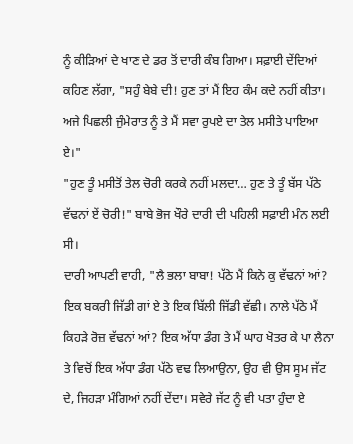ਨੂੰ ਕੀੜਿਆਂ ਦੇ ਖਾਣ ਦੇ ਡਰ ਤੋਂ ਦਾਰੀ ਕੰਬ ਗਿਆ। ਸਫ਼ਾਈ ਦੇਂਦਿਆਂ ਕਹਿਣ ਲੱਗਾ, "ਸਹੁੰ ਬੇਬੇ ਦੀ! ਹੁਣ ਤਾਂ ਮੈਂ ਇਹ ਕੰਮ ਕਦੇ ਨਹੀਂ ਕੀਤਾ। ਅਜੇ ਪਿਛਲੀ ਜੁੰਮੇਰਾਤ ਨੂੰ ਤੇ ਮੈਂ ਸਵਾ ਰੁਪਏ ਦਾ ਤੇਲ ਮਸੀਤੇ ਪਾਇਆ ਏ।"
"ਹੁਣ ਤੂੰ ਮਸੀਤੋਂ ਤੇਲ ਚੋਰੀ ਕਰਕੇ ਨਹੀਂ ਮਲਦਾ… ਹੁਣ ਤੇ ਤੂੰ ਬੱਸ ਪੱਠੇ ਵੱਢਨਾਂ ਏਂ ਚੋਰੀ!" ਬਾਬੇ ਭੋਜ ਖੌਰੇ ਦਾਰੀ ਦੀ ਪਹਿਲੀ ਸਫ਼ਾਈ ਮੰਨ ਲਈ ਸੀ।
ਦਾਰੀ ਆਪਣੀ ਵਾਹੀ, "ਲੈ ਭਲਾ ਬਾਬਾ! ਪੱਠੇ ਮੈਂ ਕਿਨੇ ਕੁ ਵੱਢਨਾਂ ਆਂ? ਇਕ ਬਕਰੀ ਜਿੱਡੀ ਗਾਂ ਏ ਤੇ ਇਕ ਬਿੱਲੀ ਜਿੱਡੀ ਵੱਛੀ। ਨਾਲੇ ਪੱਠੇ ਮੈਂ ਕਿਹੜੇ ਰੋਜ਼ ਵੱਢਨਾਂ ਆਂ? ਇਕ ਅੱਧਾ ਡੰਗ ਤੇ ਮੈਂ ਘਾਹ ਖੋਤਰ ਕੇ ਪਾ ਲੈਨਾ ਤੇ ਵਿਚੋਂ ਇਕ ਅੱਧਾ ਡੰਗ ਪੱਠੇ ਵਢ ਲਿਆਉਨਾ, ਉਹ ਵੀ ਉਸ ਸੂਮ ਜੱਟ ਦੇ, ਜਿਹੜਾ ਮੰਗਿਆਂ ਨਹੀਂ ਦੇਂਦਾ। ਸਵੇਰੇ ਜੱਟ ਨੂੰ ਵੀ ਪਤਾ ਹੁੰਦਾ ਏ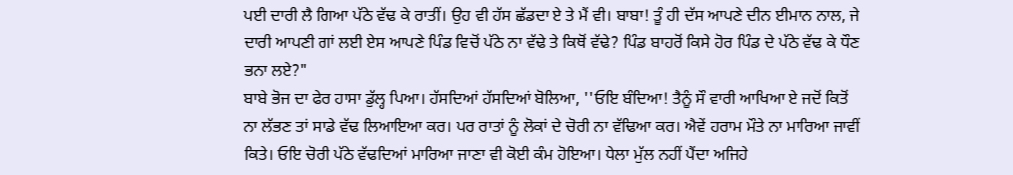ਪਈ ਦਾਰੀ ਲੈ ਗਿਆ ਪੱਠੇ ਵੱਢ ਕੇ ਰਾਤੀਂ। ਉਹ ਵੀ ਹੱਸ ਛੱਡਦਾ ਏ ਤੇ ਮੈਂ ਵੀ। ਬਾਬਾ! ਤੂੰ ਹੀ ਦੱਸ ਆਪਣੇ ਦੀਨ ਈਮਾਨ ਨਾਲ, ਜੇ ਦਾਰੀ ਆਪਣੀ ਗਾਂ ਲਈ ਏਸ ਆਪਣੇ ਪਿੰਡ ਵਿਚੋਂ ਪੱਠੇ ਨਾ ਵੱਢੇ ਤੇ ਕਿਥੋਂ ਵੱਢੇ? ਪਿੰਡ ਬਾਹਰੋਂ ਕਿਸੇ ਹੋਰ ਪਿੰਡ ਦੇ ਪੱਠੇ ਵੱਢ ਕੇ ਧੌਣ ਭਨਾ ਲਏ?"
ਬਾਬੇ ਭੋਜ ਦਾ ਫੇਰ ਹਾਸਾ ਡੁੱਲ੍ਹ ਪਿਆ। ਹੱਸਦਿਆਂ ਹੱਸਦਿਆਂ ਬੋਲਿਆ, ''ਓਇ ਬੰਦਿਆ! ਤੈਨੂੰ ਸੌ ਵਾਰੀ ਆਖਿਆ ਏ ਜਦੋਂ ਕਿਤੋਂ ਨਾ ਲੱਭਣ ਤਾਂ ਸਾਡੇ ਵੱਢ ਲਿਆਇਆ ਕਰ। ਪਰ ਰਾਤਾਂ ਨੂੰ ਲੋਕਾਂ ਦੇ ਚੋਰੀ ਨਾ ਵੱਢਿਆ ਕਰ। ਐਵੇਂ ਹਰਾਮ ਮੌਤੇ ਨਾ ਮਾਰਿਆ ਜਾਵੀਂ ਕਿਤੇ। ਓਇ ਚੋਰੀ ਪੱਠੇ ਵੱਢਦਿਆਂ ਮਾਰਿਆ ਜਾਣਾ ਵੀ ਕੋਈ ਕੰਮ ਹੋਇਆ। ਧੇਲਾ ਮੁੱਲ ਨਹੀਂ ਪੈਂਦਾ ਅਜਿਹੇ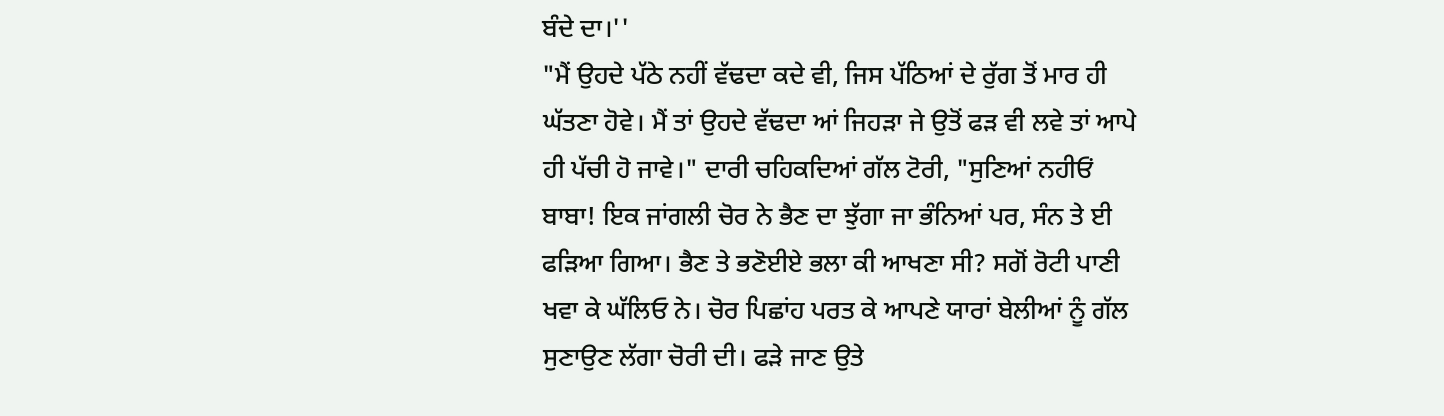ਬੰਦੇ ਦਾ।''
"ਮੈਂ ਉਹਦੇ ਪੱਠੇ ਨਹੀਂ ਵੱਢਦਾ ਕਦੇ ਵੀ, ਜਿਸ ਪੱਠਿਆਂ ਦੇ ਰੁੱਗ ਤੋਂ ਮਾਰ ਹੀ ਘੱਤਣਾ ਹੋਵੇ। ਮੈਂ ਤਾਂ ਉਹਦੇ ਵੱਢਦਾ ਆਂ ਜਿਹੜਾ ਜੇ ਉਤੋਂ ਫੜ ਵੀ ਲਵੇ ਤਾਂ ਆਪੇ ਹੀ ਪੱਚੀ ਹੋ ਜਾਵੇ।" ਦਾਰੀ ਚਹਿਕਦਿਆਂ ਗੱਲ ਟੋਰੀ, "ਸੁਣਿਆਂ ਨਹੀਓਂ ਬਾਬਾ! ਇਕ ਜਾਂਗਲੀ ਚੋਰ ਨੇ ਭੈਣ ਦਾ ਝੁੱਗਾ ਜਾ ਭੰਨਿਆਂ ਪਰ, ਸੰਨ ਤੇ ਈ ਫੜਿਆ ਗਿਆ। ਭੈਣ ਤੇ ਭਣੋਈਏ ਭਲਾ ਕੀ ਆਖਣਾ ਸੀ? ਸਗੋਂ ਰੋਟੀ ਪਾਣੀ ਖਵਾ ਕੇ ਘੱਲਿਓ ਨੇ। ਚੋਰ ਪਿਛਾਂਹ ਪਰਤ ਕੇ ਆਪਣੇ ਯਾਰਾਂ ਬੇਲੀਆਂ ਨੂੰ ਗੱਲ ਸੁਣਾਉਣ ਲੱਗਾ ਚੋਰੀ ਦੀ। ਫੜੇ ਜਾਣ ਉਤੇ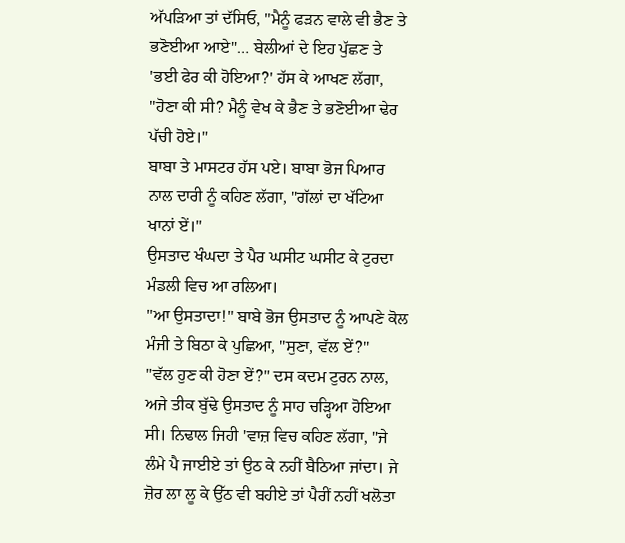ਅੱਪੜਿਆ ਤਾਂ ਦੱਸਿਓ, "ਮੈਨੂੰ ਫੜਨ ਵਾਲੇ ਵੀ ਭੈਣ ਤੇ ਭਣੋਈਆ ਆਏ"… ਬੇਲੀਆਂ ਦੇ ਇਹ ਪੁੱਛਣ ਤੇ 'ਭਈ ਫੇਰ ਕੀ ਹੋਇਆ?' ਹੱਸ ਕੇ ਆਖਣ ਲੱਗਾ, "ਹੋਣਾ ਕੀ ਸੀ? ਮੈਨੂੰ ਵੇਖ ਕੇ ਭੈਣ ਤੇ ਭਣੋਈਆ ਢੇਰ ਪੱਚੀ ਹੋਏ।"
ਬਾਬਾ ਤੇ ਮਾਸਟਰ ਹੱਸ ਪਏ। ਬਾਬਾ ਭੋਜ ਪਿਆਰ ਨਾਲ ਦਾਰੀ ਨੂੰ ਕਹਿਣ ਲੱਗਾ, "ਗੱਲਾਂ ਦਾ ਖੱਟਿਆ ਖਾਨਾਂ ਏਂ।"
ਉਸਤਾਦ ਖੰਘਦਾ ਤੇ ਪੈਰ ਘਸੀਟ ਘਸੀਟ ਕੇ ਟੁਰਦਾ ਮੰਡਲੀ ਵਿਚ ਆ ਰਲਿਆ।
"ਆ ਉਸਤਾਦਾ!" ਬਾਬੇ ਭੋਜ ਉਸਤਾਦ ਨੂੰ ਆਪਣੇ ਕੋਲ ਮੰਜੀ ਤੇ ਬਿਠਾ ਕੇ ਪੁਛਿਆ, "ਸੁਣਾ, ਵੱਲ ਏਂ?"
"ਵੱਲ ਹੁਣ ਕੀ ਹੋਣਾ ਏਂ?" ਦਸ ਕਦਮ ਟੁਰਨ ਨਾਲ, ਅਜੇ ਤੀਕ ਬੁੱਢੇ ਉਸਤਾਦ ਨੂੰ ਸਾਹ ਚੜ੍ਹਿਆ ਹੋਇਆ ਸੀ। ਨਿਢਾਲ ਜਿਹੀ 'ਵਾਜ਼ ਵਿਚ ਕਹਿਣ ਲੱਗਾ, "ਜੇ ਲੰਮੇ ਪੈ ਜਾਈਏ ਤਾਂ ਉਠ ਕੇ ਨਹੀਂ ਬੈਠਿਆ ਜਾਂਦਾ। ਜੇ ਜ਼ੋਰ ਲਾ ਲੂ ਕੇ ਉੱਠ ਵੀ ਬਹੀਏ ਤਾਂ ਪੈਰੀਂ ਨਹੀਂ ਖਲੋਤਾ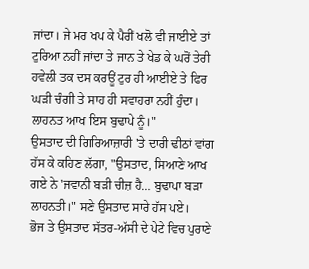ਜਾਂਦਾ। ਜੇ ਮਰ ਖਪ ਕੇ ਪੈਰੀਂ ਖਲੋ ਵੀ ਜਾਈਏ ਤਾਂ ਟੁਰਿਆ ਨਹੀਂ ਜਾਂਦਾ ਤੇ ਜਾਨ ਤੇ ਖੇਡ ਕੇ ਘਰੋਂ ਤੇਰੀ ਹਵੇਲੀ ਤਕ ਦਸ ਕਰਊਂ ਟੁਰ ਹੀ ਆਈਏ ਤੇ ਫਿਰ ਘੜੀ ਚੰਗੀ ਤੇ ਸਾਹ ਹੀ ਸਵਾਹਰਾ ਨਹੀਂ ਹੁੰਦਾ। ਲਾਹਨਤ ਆਖ ਇਸ ਬੁਢਾਪੇ ਨੂੰ।"
ਉਸਤਾਦ ਦੀ ਗਿਰਿਆਜ਼ਾਰੀ 'ਤੇ ਦਾਰੀ ਢੀਠਾਂ ਵਾਂਗ ਹੱਸ ਕੇ ਕਹਿਣ ਲੱਗਾ, "ਉਸਤਾਦ, ਸਿਆਣੇ ਆਖ ਗਏ ਨੇ 'ਜਵਾਨੀ ਬੜੀ ਚੀਜ਼ ਹੈ… ਬੁਢਾਪਾ ਬੜਾ ਲਾਹਨਤੀ।" ਸਣੇ ਉਸਤਾਦ ਸਾਰੇ ਹੱਸ ਪਏ।
ਭੋਜ ਤੇ ਉਸਤਾਦ ਸੱਤਰ-ਅੱਸੀ ਦੇ ਪੇਟੇ ਵਿਚ ਪੁਰਾਣੇ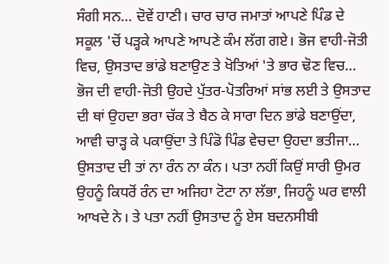ਸੰਗੀ ਸਨ… ਦੋਵੇਂ ਹਾਣੀ। ਚਾਰ ਚਾਰ ਜਮਾਤਾਂ ਆਪਣੇ ਪਿੰਡ ਦੇ ਸਕੂਲ 'ਚੋਂ ਪੜ੍ਹਕੇ ਆਪਣੇ ਆਪਣੇ ਕੰਮ ਲੱਗ ਗਏ। ਭੋਜ ਵਾਹੀ-ਜੋਤੀ ਵਿਚ, ਉਸਤਾਦ ਭਾਂਡੇ ਬਣਾਉਣ ਤੇ ਖੋਤਿਆਂ 'ਤੇ ਭਾਰ ਢੋਣ ਵਿਚ… ਭੋਜ ਦੀ ਵਾਹੀ-ਜੋਤੀ ਉਹਦੇ ਪੁੱਤਰ-ਪੋਤਰਿਆਂ ਸਾਂਭ ਲਈ ਤੇ ਉਸਤਾਦ ਦੀ ਥਾਂ ਉਹਦਾ ਭਰਾ ਚੱਕ ਤੇ ਬੈਠ ਕੇ ਸਾਰਾ ਦਿਨ ਭਾਂਡੇ ਬਣਾਉਂਦਾ, ਆਵੀ ਚਾੜ੍ਹ ਕੇ ਪਕਾਉਂਦਾ ਤੇ ਪਿੰਡੋ ਪਿੰਡ ਵੇਚਦਾ ਉਹਦਾ ਭਤੀਜਾ… ਉਸਤਾਦ ਦੀ ਤਾਂ ਨਾ ਰੰਨ ਨਾ ਕੰਨ। ਪਤਾ ਨਹੀਂ ਕਿਉਂ ਸਾਰੀ ਉਮਰ ਉਹਨੂੰ ਕਿਧਰੋਂ ਰੰਨ ਦਾ ਅਜਿਹਾ ਟੋਟਾ ਨਾ ਲੱਭਾ, ਜਿਹਨੂੰ ਘਰ ਵਾਲੀ ਆਖਦੇ ਨੇ। ਤੇ ਪਤਾ ਨਹੀਂ ਉਸਤਾਦ ਨੂੰ ਏਸ ਬਦਨਸੀਬੀ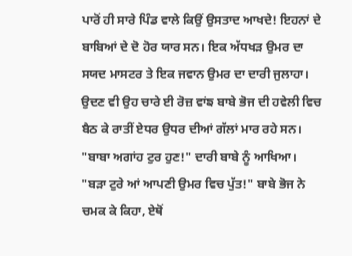ਪਾਰੋਂ ਹੀ ਸਾਰੇ ਪਿੰਡ ਵਾਲੇ ਕਿਉਂ ਉਸਤਾਦ ਆਖਦੇ! ਇਹਨਾਂ ਦੇ ਬਾਬਿਆਂ ਦੇ ਦੋ ਹੋਰ ਯਾਰ ਸਨ। ਇਕ ਅੱਧਖੜ ਉਮਰ ਦਾ ਸਯਦ ਮਾਸਟਰ ਤੇ ਇਕ ਜਵਾਨ ਉਮਰ ਦਾ ਦਾਰੀ ਜੁਲਾਹਾ। ਉਦਣ ਵੀ ਉਹ ਚਾਰੇ ਈ ਰੋਜ਼ ਵਾਂਙ ਬਾਬੇ ਭੋਜ ਦੀ ਹਵੇਲੀ ਵਿਚ ਬੈਠ ਕੇ ਰਾਤੀਂ ਏਧਰ ਉਧਰ ਦੀਆਂ ਗੱਲਾਂ ਮਾਰ ਰਹੇ ਸਨ।
"ਬਾਬਾ ਅਗਾਂਹ ਟੁਰ ਹੁਣ!" ਦਾਰੀ ਬਾਬੇ ਨੂੰ ਆਖਿਆ।
"ਬੜਾ ਟੁਰੇ ਆਂ ਆਪਣੀ ਉਮਰ ਵਿਚ ਪੁੱਤ!" ਬਾਬੇ ਭੋਜ ਨੇ ਚਮਕ ਕੇ ਕਿਹਾ, ਏਥੋਂ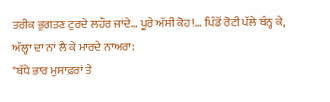ਤਰੀਕ ਭੁਗਤਣ ਟੁਰਦੇ ਲਹੌਰ ਜਾਂਦੇ… ਪੂਰੇ ਅੱਸੀ ਕੋਹ!… ਪਿੰਡੋਂ ਰੋਟੀ ਪੱਲੇ ਬੰਨ੍ਹ ਕੇ, ਅੱਲ੍ਹਾ ਦਾ ਨਾਂ ਲੈ ਕੇ ਮਾਰਦੇ ਨਾਅਰਾ:
"ਬੱਧੇ ਭਾਰ ਮੁਸਾਫ਼ਰਾਂ ਤੇ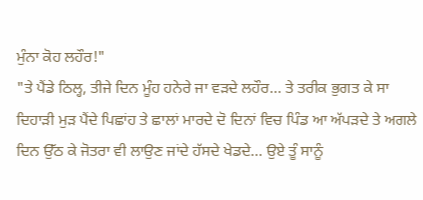ਮੁੰਨਾ ਕੋਹ ਲਹੌਰ!"
"ਤੇ ਪੈਂਡੇ ਠਿਲ੍ਹ, ਤੀਜੇ ਦਿਨ ਮੂੰਹ ਹਨੇਰੇ ਜਾ ਵੜਦੇ ਲਹੌਰ… ਤੇ ਤਰੀਕ ਭੁਗਤ ਕੇ ਸਾ ਦਿਹਾੜੀ ਮੁੜ ਪੈਂਦੇ ਪਿਛਾਂਹ ਤੇ ਛਾਲਾਂ ਮਾਰਦੇ ਦੋ ਦਿਨਾਂ ਵਿਚ ਪਿੰਡ ਆ ਅੱਪੜਦੇ ਤੇ ਅਗਲੇ ਦਿਨ ਉੱਠ ਕੇ ਜੋਤਰਾ ਵੀ ਲਾਉਣ ਜਾਂਦੇ ਹੱਸਦੇ ਖੇਡਦੇ… ਉਏ ਤੂੰ ਸਾਨੂੰ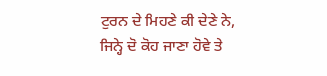ਟੁਰਨ ਦੇ ਮਿਹਣੇ ਕੀ ਦੇਣੇ ਨੇ, ਜਿਨ੍ਹੇ ਦੋ ਕੋਹ ਜਾਣਾ ਹੋਵੇ ਤੇ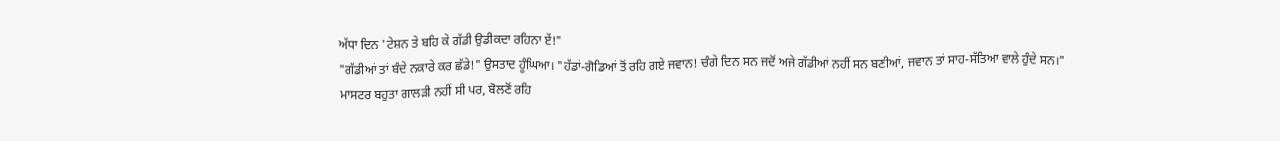ਅੱਧਾ ਦਿਨ 'ਟੇਸ਼ਨ ਤੇ ਬਹਿ ਕੇ ਗੱਡੀ ਉਡੀਕਦਾ ਰਹਿਨਾ ਏਂ!"
"ਗੱਡੀਆਂ ਤਾਂ ਬੰਦੇ ਨਕਾਰੇ ਕਰ ਛੱਡੇ!" ਉਸਤਾਦ ਹੂੰਘਿਆ। "ਹੱਡਾਂ-ਗੋਡਿਆਂ ਤੋਂ ਰਹਿ ਗਏ ਜਵਾਨ! ਚੰਗੇ ਦਿਨ ਸਨ ਜਦੋਂ ਅਜੇ ਗੱਡੀਆਂ ਨਹੀਂ ਸਨ ਬਣੀਆਂ, ਜਵਾਨ ਤਾਂ ਸਾਹ-ਸੱਤਿਆ ਵਾਲੇ ਹੁੰਦੇ ਸਨ।"
ਮਾਸਟਰ ਬਹੁਤਾ ਗਾਲੜੀ ਨਹੀਂ ਸੀ ਪਰ, ਬੋਲਣੋਂ ਰਹਿ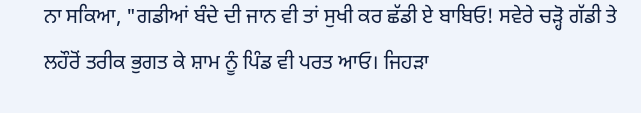ਨਾ ਸਕਿਆ, "ਗਡੀਆਂ ਬੰਦੇ ਦੀ ਜਾਨ ਵੀ ਤਾਂ ਸੁਖੀ ਕਰ ਛੱਡੀ ਏ ਬਾਬਿਓ! ਸਵੇਰੇ ਚੜ੍ਹੋ ਗੱਡੀ ਤੇ ਲਹੌਰੋਂ ਤਰੀਕ ਭੁਗਤ ਕੇ ਸ਼ਾਮ ਨੂੰ ਪਿੰਡ ਵੀ ਪਰਤ ਆਓ। ਜਿਹੜਾ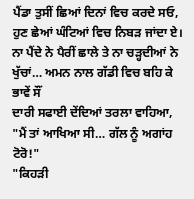ਪੈਂਡਾ ਤੁਸੀਂ ਛਿਆਂ ਦਿਨਾਂ ਵਿਚ ਕਰਦੇ ਸਓ, ਹੁਣ ਛੇਆਂ ਘੰਟਿਆਂ ਵਿਚ ਨਿਬੜ ਜਾਂਦਾ ਏ। ਨਾ ਪੈਂਦੇ ਨੇ ਪੈਰੀਂ ਛਾਲੇ ਤੇ ਨਾ ਚੜ੍ਹਦੀਆਂ ਨੇ ਖੁੱਚਾਂ… ਅਮਨ ਨਾਲ ਗੱਡੀ ਵਿਚ ਬਹਿ ਕੇ ਭਾਵੇਂ ਸੌਂ
ਦਾਰੀ ਸਫਾਈ ਦੇਂਦਿਆਂ ਤਰਲਾ ਵਾਹਿਆ, "ਮੈਂ ਤਾਂ ਆਖਿਆ ਸੀ… ਗੱਲ ਨੂੰ ਅਗਾਂਹ ਟੋਰੋ!"
"ਕਿਹੜੀ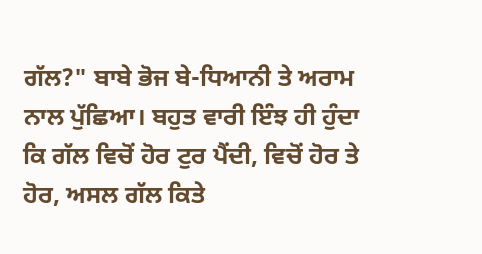ਗੱਲ?" ਬਾਬੇ ਭੋਜ ਬੇ-ਧਿਆਨੀ ਤੇ ਅਰਾਮ ਨਾਲ ਪੁੱਛਿਆ। ਬਹੁਤ ਵਾਰੀ ਇੰਝ ਹੀ ਹੁੰਦਾ ਕਿ ਗੱਲ ਵਿਚੋਂ ਹੋਰ ਟੁਰ ਪੈਂਦੀ, ਵਿਚੋਂ ਹੋਰ ਤੇ ਹੋਰ, ਅਸਲ ਗੱਲ ਕਿਤੇ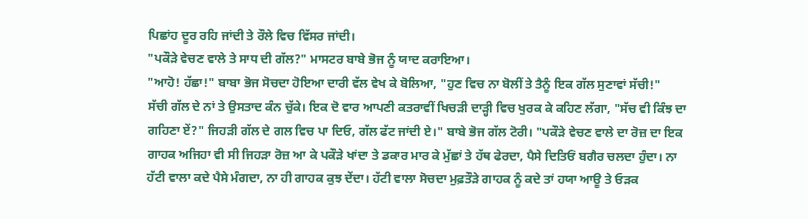ਪਿਛਾਂਹ ਦੂਰ ਰਹਿ ਜਾਂਦੀ ਤੇ ਰੌਲੇ ਵਿਚ ਵਿੱਸਰ ਜਾਂਦੀ।
"ਪਕੌੜੇ ਵੇਚਣ ਵਾਲੇ ਤੇ ਸਾਧ ਦੀ ਗੱਲ?" ਮਾਸਟਰ ਬਾਬੇ ਭੋਜ ਨੂੰ ਯਾਦ ਕਰਾਇਆ।
"ਆਹੋ! ਹੱਛਾ!" ਬਾਬਾ ਭੋਜ ਸੋਚਦਾ ਹੋਇਆ ਦਾਰੀ ਵੱਲ ਵੇਖ ਕੇ ਬੋਲਿਆ, "ਹੁਣ ਵਿਚ ਨਾ ਬੋਲੀਂ ਤੇ ਤੈਨੂੰ ਇਕ ਗੱਲ ਸੁਣਾਵਾਂ ਸੱਚੀ!"
ਸੱਚੀ ਗੱਲ ਦੇ ਨਾਂ ਤੇ ਉਸਤਾਦ ਕੰਨ ਚੁੱਕੇ। ਇਕ ਦੋ ਵਾਰ ਆਪਣੀ ਕਤਰਾਵੀਂ ਖਿਚੜੀ ਦਾੜ੍ਹੀ ਵਿਚ ਖੁਰਕ ਕੇ ਕਹਿਣ ਲੱਗਾ, "ਸੱਚ ਵੀ ਕਿੰਝ ਦਾ ਗਹਿਣਾ ਏਂ?" ਜਿਹੜੀ ਗੱਲ ਦੇ ਗਲ ਵਿਚ ਪਾ ਦਿਓ, ਗੱਲ ਫੱਟ ਜਾਂਦੀ ਏ।" ਬਾਬੇ ਭੋਜ ਗੱਲ ਟੋਰੀ। "ਪਕੌੜੇ ਵੇਚਣ ਵਾਲੇ ਦਾ ਰੋਜ਼ ਦਾ ਇਕ ਗਾਹਕ ਅਜਿਹਾ ਵੀ ਸੀ ਜਿਹੜਾ ਰੋਜ਼ ਆ ਕੇ ਪਕੌੜੇ ਖਾਂਦਾ ਤੇ ਡਕਾਰ ਮਾਰ ਕੇ ਮੁੱਛਾਂ ਤੇ ਹੱਥ ਫੇਰਦਾ, ਪੈਸੇ ਦਿਤਿਓਂ ਬਗੈਰ ਚਲਦਾ ਹੁੰਦਾ। ਨਾ ਹੱਟੀ ਵਾਲਾ ਕਦੇ ਪੈਸੇ ਮੰਗਦਾ, ਨਾ ਹੀ ਗਾਹਕ ਕੁਝ ਦੇਂਦਾ। ਹੱਟੀ ਵਾਲਾ ਸੋਚਦਾ ਮੁਫ਼ਤੌੜੇ ਗਾਹਕ ਨੂੰ ਕਦੇ ਤਾਂ ਹਯਾ ਆਊ ਤੇ ਓੜਕ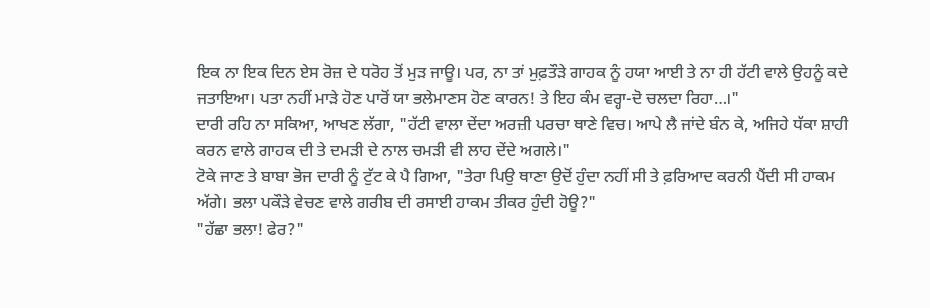ਇਕ ਨਾ ਇਕ ਦਿਨ ਏਸ ਰੋਜ਼ ਦੇ ਧਰੋਹ ਤੋਂ ਮੁੜ ਜਾਊ। ਪਰ, ਨਾ ਤਾਂ ਮੁਫ਼ਤੌੜੇ ਗਾਹਕ ਨੂੰ ਹਯਾ ਆਈ ਤੇ ਨਾ ਹੀ ਹੱਟੀ ਵਾਲੇ ਉਹਨੂੰ ਕਦੇ ਜਤਾਇਆ। ਪਤਾ ਨਹੀਂ ਮਾੜੇ ਹੋਣ ਪਾਰੋਂ ਯਾ ਭਲੇਮਾਣਸ ਹੋਣ ਕਾਰਨ! ਤੇ ਇਹ ਕੰਮ ਵਰ੍ਹਾ-ਦੋ ਚਲਦਾ ਰਿਹਾ…।"
ਦਾਰੀ ਰਹਿ ਨਾ ਸਕਿਆ, ਆਖਣ ਲੱਗਾ, "ਹੱਟੀ ਵਾਲਾ ਦੇਂਦਾ ਅਰਜ਼ੀ ਪਰਚਾ ਥਾਣੇ ਵਿਚ। ਆਪੇ ਲੈ ਜਾਂਦੇ ਬੰਨ ਕੇ, ਅਜਿਹੇ ਧੱਕਾ ਸ਼ਾਹੀ ਕਰਨ ਵਾਲੇ ਗਾਹਕ ਦੀ ਤੇ ਦਮੜੀ ਦੇ ਨਾਲ ਚਮੜੀ ਵੀ ਲਾਹ ਦੇਂਦੇ ਅਗਲੇ।"
ਟੋਕੇ ਜਾਣ ਤੇ ਬਾਬਾ ਭੋਜ ਦਾਰੀ ਨੂੰ ਟੁੱਟ ਕੇ ਪੈ ਗਿਆ, "ਤੇਰਾ ਪਿਉ ਥਾਣਾ ਉਦੋਂ ਹੁੰਦਾ ਨਹੀਂ ਸੀ ਤੇ ਫ਼ਰਿਆਦ ਕਰਨੀ ਪੈਂਦੀ ਸੀ ਹਾਕਮ ਅੱਗੇ। ਭਲਾ ਪਕੌੜੇ ਵੇਚਣ ਵਾਲੇ ਗਰੀਬ ਦੀ ਰਸਾਈ ਹਾਕਮ ਤੀਕਰ ਹੁੰਦੀ ਹੋਊ?"
"ਹੱਛਾ ਭਲਾ! ਫੇਰ?"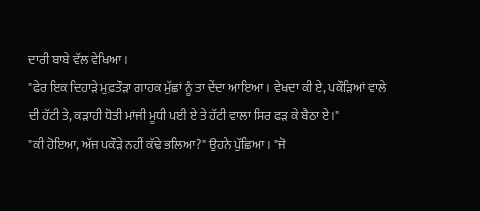ਦਾਰੀ ਬਾਬੇ ਵੱਲ ਵੇਖਿਆ।
"ਫੇਰ ਇਕ ਦਿਹਾੜੇ ਮੁਫ਼ਤੌੜਾ ਗਾਹਕ ਮੁੱਛਾਂ ਨੂੰ ਤਾ ਦੇਂਦਾ ਆਇਆ। ਵੇਖਦਾ ਕੀ ਏ, ਪਕੌੜਿਆਂ ਵਾਲੇ ਦੀ ਹੱਟੀ ਤੇ, ਕੜਾਹੀ ਧੋਤੀ ਮਾਂਜੀ ਮੂਧੀ ਪਈ ਏ ਤੇ ਹੱਟੀ ਵਾਲਾ ਸਿਰ ਫੜ ਕੇ ਬੈਠਾ ਏ।"
"ਕੀ ਹੋਇਆ, ਅੱਜ ਪਕੌੜੇ ਨਹੀਂ ਕੱਢੇ ਭਲਿਆ?" ਉਹਨੇ ਪੁੱਛਿਆ। "ਜੋ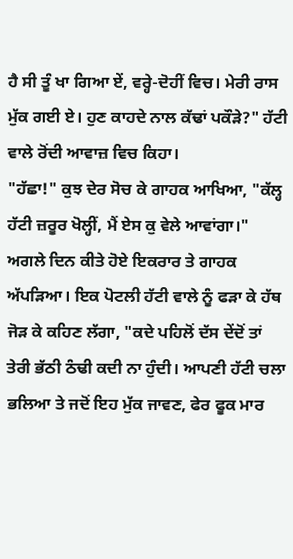ਹੈ ਸੀ ਤੂੰ ਖਾ ਗਿਆ ਏਂ, ਵਰ੍ਹੇ-ਦੋਹੀਂ ਵਿਚ। ਮੇਰੀ ਰਾਸ ਮੁੱਕ ਗਈ ਏ। ਹੁਣ ਕਾਹਦੇ ਨਾਲ ਕੱਢਾਂ ਪਕੌੜੇ?" ਹੱਟੀ ਵਾਲੇ ਰੋਂਦੀ ਆਵਾਜ਼ ਵਿਚ ਕਿਹਾ।
"ਹੱਛਾ!" ਕੁਝ ਦੇਰ ਸੋਚ ਕੇ ਗਾਹਕ ਆਖਿਆ, "ਕੱਲ੍ਹ ਹੱਟੀ ਜ਼ਰੂਰ ਖੋਲ੍ਹੀਂ, ਮੈਂ ਏਸ ਕੁ ਵੇਲੇ ਆਵਾਂਗਾ।"
ਅਗਲੇ ਦਿਨ ਕੀਤੇ ਹੋਏ ਇਕਰਾਰ ਤੇ ਗਾਹਕ ਅੱਪੜਿਆ। ਇਕ ਪੋਟਲੀ ਹੱਟੀ ਵਾਲੇ ਨੂੰ ਫੜਾ ਕੇ ਹੱਥ ਜੋੜ ਕੇ ਕਹਿਣ ਲੱਗਾ, "ਕਦੇ ਪਹਿਲੋਂ ਦੱਸ ਦੇਂਦੋਂ ਤਾਂ ਤੇਰੀ ਭੱਠੀ ਠੰਢੀ ਕਦੀ ਨਾ ਹੁੰਦੀ। ਆਪਣੀ ਹੱਟੀ ਚਲਾ ਭਲਿਆ ਤੇ ਜਦੋਂ ਇਹ ਮੁੱਕ ਜਾਵਣ, ਫੇਰ ਫੂਕ ਮਾਰ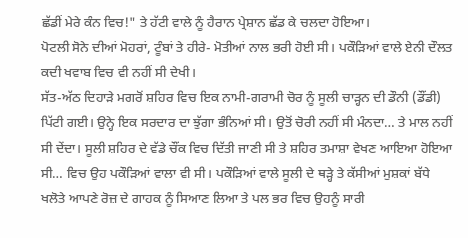ਛੱਡੀਂ ਮੇਰੇ ਕੰਨ ਵਿਚ!" ਤੇ ਹੱਟੀ ਵਾਲੇ ਨੂੰ ਹੈਰਾਨ ਪ੍ਰੇਸ਼ਾਨ ਛੱਡ ਕੇ ਚਲਦਾ ਹੋਇਆ।
ਪੋਟਲੀ ਸੋਨੇ ਦੀਆਂ ਮੋਹਰਾਂ, ਟੂੰਬਾਂ ਤੇ ਹੀਰੇ- ਮੋਤੀਆਂ ਨਾਲ ਭਰੀ ਹੋਈ ਸੀ। ਪਕੌੜਿਆਂ ਵਾਲੇ ਏਨੀ ਦੌਲਤ ਕਦੀ ਖਵਾਬ ਵਿਚ ਵੀ ਨਹੀਂ ਸੀ ਦੇਖੀ।
ਸੱਤ-ਅੱਠ ਦਿਹਾੜੇ ਮਗਰੋਂ ਸ਼ਹਿਰ ਵਿਚ ਇਕ ਨਾਮੀ-ਗਰਾਮੀ ਚੋਰ ਨੂੰ ਸੂਲੀ ਚਾੜ੍ਹਨ ਦੀ ਡੌਨੀ (ਡੌਂਡੀ) ਪਿੱਟੀ ਗਈ। ਉਨ੍ਹੇ ਇਕ ਸਰਦਾਰ ਦਾ ਝੁੱਗਾ ਭੰਨਿਆਂ ਸੀ। ਉਤੋਂ ਚੋਰੀ ਨਹੀਂ ਸੀ ਮੰਨਦਾ… ਤੇ ਮਾਲ ਨਹੀਂ ਸੀ ਦੇਂਦਾ। ਸੂਲੀ ਸ਼ਹਿਰ ਦੇ ਵੱਡੇ ਚੌਂਕ ਵਿਚ ਦਿੱਤੀ ਜਾਣੀ ਸੀ ਤੇ ਸ਼ਹਿਰ ਤਮਾਸ਼ਾ ਵੇਖਣ ਆਇਆ ਹੋਇਆ ਸੀ… ਵਿਚ ਉਹ ਪਕੌੜਿਆਂ ਵਾਲਾ ਵੀ ਸੀ। ਪਕੌੜਿਆਂ ਵਾਲੇ ਸੂਲੀ ਦੇ ਥੜ੍ਹੇ ਤੇ ਕੱਸੀਆਂ ਮੁਸ਼ਕਾਂ ਬੱਧੇ ਖਲੋਤੇ ਆਪਣੇ ਰੋਜ਼ ਦੇ ਗਾਹਕ ਨੂੰ ਸਿਆਣ ਲਿਆ ਤੇ ਪਲ ਭਰ ਵਿਚ ਉਹਨੂੰ ਸਾਰੀ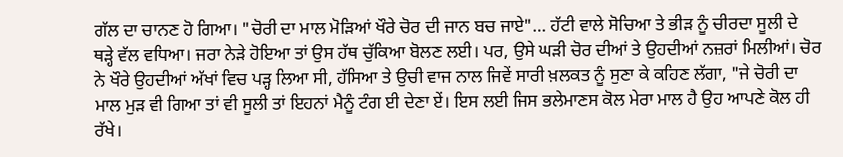ਗੱਲ ਦਾ ਚਾਨਣ ਹੋ ਗਿਆ। "ਚੋਰੀ ਦਾ ਮਾਲ ਮੋੜਿਆਂ ਖੌਰੇ ਚੋਰ ਦੀ ਜਾਨ ਬਚ ਜਾਏ"… ਹੱਟੀ ਵਾਲੇ ਸੋਚਿਆ ਤੇ ਭੀੜ ਨੂੰ ਚੀਰਦਾ ਸੂਲੀ ਦੇ ਥੜ੍ਹੇ ਵੱਲ ਵਧਿਆ। ਜਰਾ ਨੇੜੇ ਹੋਇਆ ਤਾਂ ਉਸ ਹੱਥ ਚੁੱਕਿਆ ਬੋਲਣ ਲਈ। ਪਰ, ਉਸੇ ਘੜੀ ਚੋਰ ਦੀਆਂ ਤੇ ਉਹਦੀਆਂ ਨਜ਼ਰਾਂ ਮਿਲੀਆਂ। ਚੋਰ ਨੇ ਖੌਰੇ ਉਹਦੀਆਂ ਅੱਖਾਂ ਵਿਚ ਪੜ੍ਹ ਲਿਆ ਸੀ, ਹੱਸਿਆ ਤੇ ਉਚੀ ਵਾਜ ਨਾਲ ਜਿਵੇਂ ਸਾਰੀ ਖ਼ਲਕਤ ਨੂੰ ਸੁਣਾ ਕੇ ਕਹਿਣ ਲੱਗਾ, "ਜੇ ਚੋਰੀ ਦਾ ਮਾਲ ਮੁੜ ਵੀ ਗਿਆ ਤਾਂ ਵੀ ਸੂਲੀ ਤਾਂ ਇਹਨਾਂ ਮੈਨੂੰ ਟੰਗ ਈ ਦੇਣਾ ਏਂ। ਇਸ ਲਈ ਜਿਸ ਭਲੇਮਾਣਸ ਕੋਲ ਮੇਰਾ ਮਾਲ ਹੈ ਉਹ ਆਪਣੇ ਕੋਲ ਹੀ ਰੱਖੇ।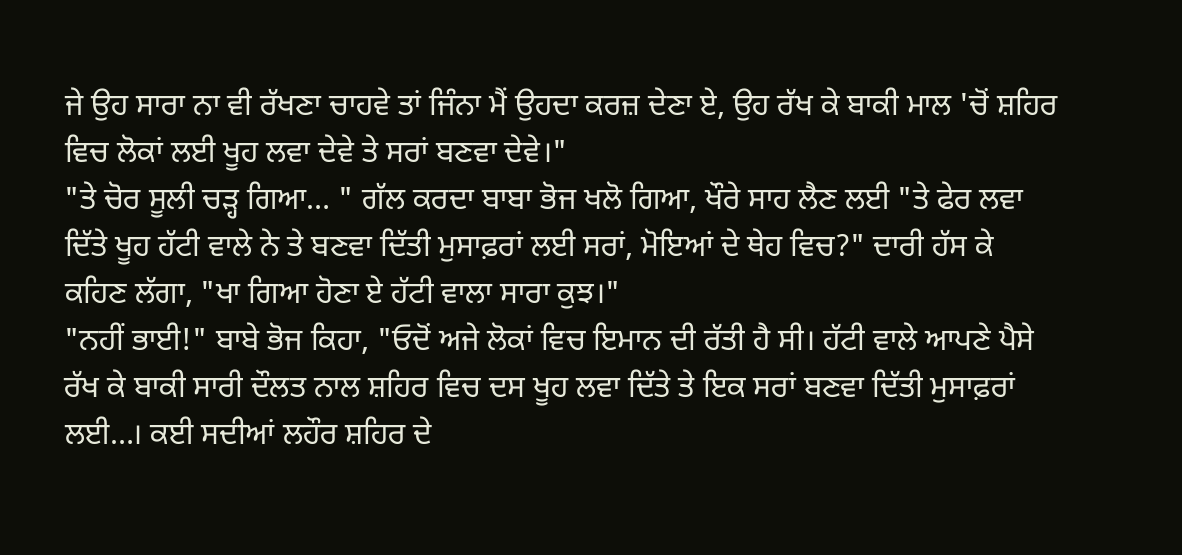ਜੇ ਉਹ ਸਾਰਾ ਨਾ ਵੀ ਰੱਖਣਾ ਚਾਹਵੇ ਤਾਂ ਜਿੰਨਾ ਮੈਂ ਉਹਦਾ ਕਰਜ਼ ਦੇਣਾ ਏ, ਉਹ ਰੱਖ ਕੇ ਬਾਕੀ ਮਾਲ 'ਚੋਂ ਸ਼ਹਿਰ ਵਿਚ ਲੋਕਾਂ ਲਈ ਖੂਹ ਲਵਾ ਦੇਵੇ ਤੇ ਸਰਾਂ ਬਣਵਾ ਦੇਵੇ।"
"ਤੇ ਚੋਰ ਸੂਲੀ ਚੜ੍ਹ ਗਿਆ… " ਗੱਲ ਕਰਦਾ ਬਾਬਾ ਭੋਜ ਖਲੋ ਗਿਆ, ਖੌਰੇ ਸਾਹ ਲੈਣ ਲਈ "ਤੇ ਫੇਰ ਲਵਾ ਦਿੱਤੇ ਖੂਹ ਹੱਟੀ ਵਾਲੇ ਨੇ ਤੇ ਬਣਵਾ ਦਿੱਤੀ ਮੁਸਾਫ਼ਰਾਂ ਲਈ ਸਰਾਂ, ਮੋਇਆਂ ਦੇ ਥੇਹ ਵਿਚ?" ਦਾਰੀ ਹੱਸ ਕੇ ਕਹਿਣ ਲੱਗਾ, "ਖਾ ਗਿਆ ਹੋਣਾ ਏ ਹੱਟੀ ਵਾਲਾ ਸਾਰਾ ਕੁਝ।"
"ਨਹੀਂ ਭਾਈ!" ਬਾਬੇ ਭੋਜ ਕਿਹਾ, "ਓਦੋਂ ਅਜੇ ਲੋਕਾਂ ਵਿਚ ਇਮਾਨ ਦੀ ਰੱਤੀ ਹੈ ਸੀ। ਹੱਟੀ ਵਾਲੇ ਆਪਣੇ ਪੈਸੇ ਰੱਖ ਕੇ ਬਾਕੀ ਸਾਰੀ ਦੌਲਤ ਨਾਲ ਸ਼ਹਿਰ ਵਿਚ ਦਸ ਖੂਹ ਲਵਾ ਦਿੱਤੇ ਤੇ ਇਕ ਸਰਾਂ ਬਣਵਾ ਦਿੱਤੀ ਮੁਸਾਫ਼ਰਾਂ ਲਈ…। ਕਈ ਸਦੀਆਂ ਲਹੌਰ ਸ਼ਹਿਰ ਦੇ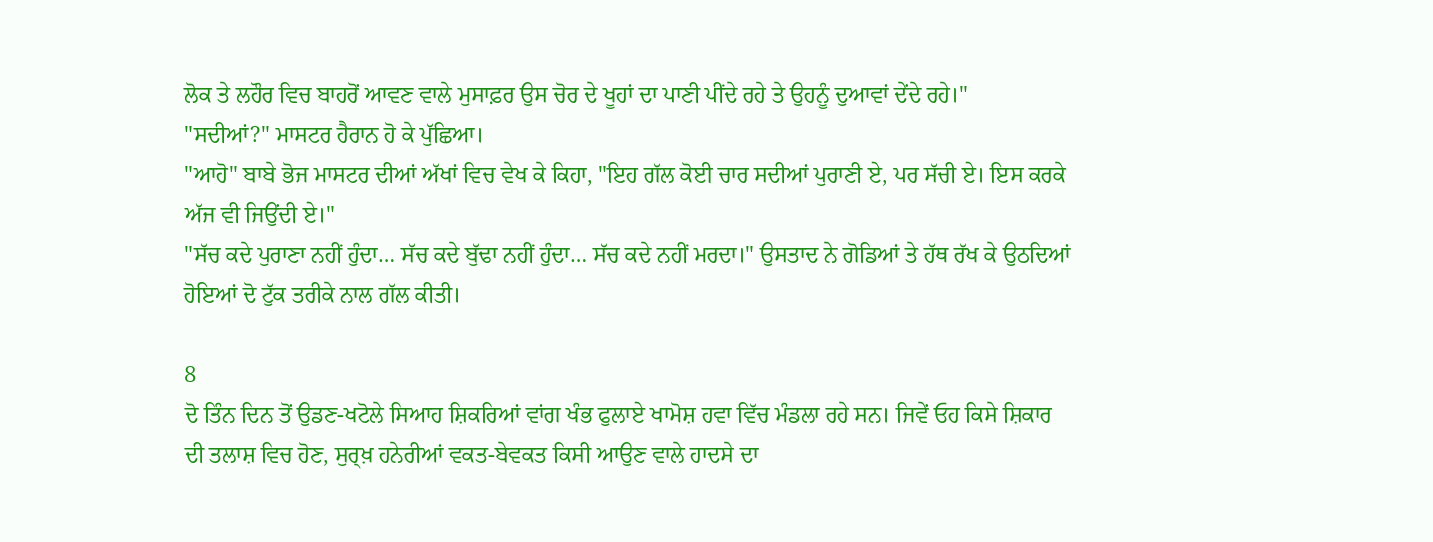ਲੋਕ ਤੇ ਲਹੌਰ ਵਿਚ ਬਾਹਰੋਂ ਆਵਣ ਵਾਲੇ ਮੁਸਾਫ਼ਰ ਉਸ ਚੋਰ ਦੇ ਖੂਹਾਂ ਦਾ ਪਾਣੀ ਪੀਂਦੇ ਰਹੇ ਤੇ ਉਹਨੂੰ ਦੁਆਵਾਂ ਦੇਂਦੇ ਰਹੇ।"
"ਸਦੀਆਂ?" ਮਾਸਟਰ ਹੈਰਾਨ ਹੋ ਕੇ ਪੁੱਛਿਆ।
"ਆਹੋ" ਬਾਬੇ ਭੋਜ ਮਾਸਟਰ ਦੀਆਂ ਅੱਖਾਂ ਵਿਚ ਵੇਖ ਕੇ ਕਿਹਾ, "ਇਹ ਗੱਲ ਕੋਈ ਚਾਰ ਸਦੀਆਂ ਪੁਰਾਣੀ ਏ, ਪਰ ਸੱਚੀ ਏ। ਇਸ ਕਰਕੇ ਅੱਜ ਵੀ ਜਿਉਂਦੀ ਏ।"
"ਸੱਚ ਕਦੇ ਪੁਰਾਣਾ ਨਹੀਂ ਹੁੰਦਾ… ਸੱਚ ਕਦੇ ਬੁੱਢਾ ਨਹੀਂ ਹੁੰਦਾ… ਸੱਚ ਕਦੇ ਨਹੀਂ ਮਰਦਾ।" ਉਸਤਾਦ ਨੇ ਗੋਡਿਆਂ ਤੇ ਹੱਥ ਰੱਖ ਕੇ ਉਠਦਿਆਂ ਹੋਇਆਂ ਦੋ ਟੁੱਕ ਤਰੀਕੇ ਨਾਲ ਗੱਲ ਕੀਤੀ।

8
ਦੋ ਤਿੰਨ ਦਿਨ ਤੋਂ ਉਡਣ-ਖਟੋਲੇ ਸਿਆਹ ਸ਼ਿਕਰਿਆਂ ਵਾਂਗ ਖੰਭ ਫੁਲਾਏ ਖਾਮੋਸ਼ ਹਵਾ ਵਿੱਚ ਮੰਡਲਾ ਰਹੇ ਸਨ। ਜਿਵੇਂ ਓਹ ਕਿਸੇ ਸ਼ਿਕਾਰ ਦੀ ਤਲਾਸ਼ ਵਿਚ ਹੋਣ, ਸੁਰ੍ਖ਼ ਹਨੇਰੀਆਂ ਵਕਤ-ਬੇਵਕਤ ਕਿਸੀ ਆਉਣ ਵਾਲੇ ਹਾਦਸੇ ਦਾ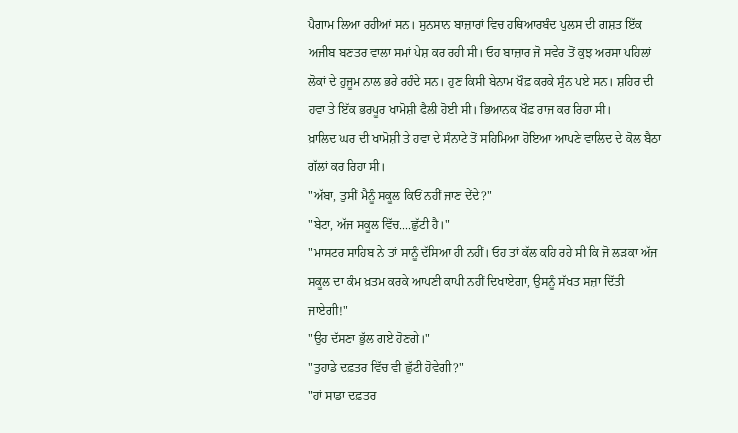ਪੈਗਾਮ ਲਿਆ ਰਹੀਆਂ ਸਨ। ਸੁਨਸਾਨ ਬਾਜ਼ਾਰਾਂ ਵਿਚ ਹਥਿਆਰਬੰਦ ਪੁਲਸ ਦੀ ਗਸ਼ਤ ਇੱਕ ਅਜੀਬ ਬਣਤਰ ਵਾਲਾ ਸਮਾਂ ਪੇਸ਼ ਕਰ ਰਹੀ ਸੀ। ਓਹ ਬਾਜ਼ਾਰ ਜੋ ਸਵੇਰ ਤੋਂ ਕੁਝ ਅਰਸਾ ਪਹਿਲਾਂ ਲੋਕਾਂ ਦੇ ਹੁਜੂਮ ਨਾਲ ਭਰੇ ਰਹੰਦੇ ਸਨ। ਹੁਣ ਕਿਸੀ ਬੇਨਾਮ ਖੌਫ਼ ਕਰਕੇ ਸੁੰਨ ਪਏ ਸਨ। ਸ਼ਹਿਰ ਦੀ ਹਵਾ ਤੇ ਇੱਕ ਭਰਪੂਰ ਖਾਮੋਸ਼ੀ ਫੈਲੀ ਹੋਈ ਸੀ। ਭਿਆਨਕ ਖੌਫ਼ ਰਾਜ ਕਰ ਰਿਹਾ ਸੀ।
ਖ਼ਾਲਿਦ ਘਰ ਦੀ ਖਾਮੋਸ਼ੀ ਤੇ ਹਵਾ ਦੇ ਸੰਨਾਟੇ ਤੋਂ ਸਹਿਮਿਆ ਹੋਇਆ ਆਪਣੇ ਵਾਲਿਦ ਦੇ ਕੋਲ ਬੈਠਾ ਗੱਲਾਂ ਕਰ ਰਿਹਾ ਸੀ।
"ਅੱਬਾ, ਤੁਸੀਂ ਮੈਨੂੰ ਸਕੂਲ ਕਿਓਂ ਨਹੀਂ ਜਾਣ ਦੇਂਦੇ?"
"ਬੇਟਾ, ਅੱਜ ਸਕੂਲ ਵਿੱਚ....ਛੁੱਟੀ ਹੈ।"
"ਮਾਸਟਰ ਸਾਹਿਬ ਨੇ ਤਾਂ ਸਾਨੂੰ ਦੱਸਿਆ ਹੀ ਨਹੀਂ। ਓਹ ਤਾਂ ਕੱਲ ਕਹਿ ਰਹੇ ਸੀ ਕਿ ਜੋ ਲੜਕਾ ਅੱਜ ਸਕੂਲ ਦਾ ਕੰਮ ਖ਼ਤਮ ਕਰਕੇ ਆਪਣੀ ਕਾਪੀ ਨਹੀਂ ਦਿਖਾਏਗਾ, ਉਸਨੂੰ ਸੱਖਤ ਸਜ਼ਾ ਦਿੱਤੀ ਜਾਏਗੀ!"
"ਉਹ ਦੱਸਣਾ ਭੁੱਲ ਗਏ ਹੋਣਗੇ।"
"ਤੁਹਾਡੇ ਦਫ਼ਤਰ ਵਿੱਚ ਵੀ ਛੁੱਟੀ ਹੋਵੇਗੀ?"
"ਹਾਂ ਸਾਡਾ ਦਫ਼ਤਰ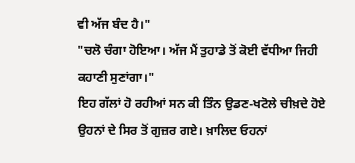ਵੀ ਅੱਜ ਬੰਦ ਹੈ।"
"ਚਲੋ ਚੰਗਾ ਹੋਇਆ। ਅੱਜ ਮੈਂ ਤੁਹਾਡੇ ਤੋਂ ਕੋਈ ਵੱਧੀਆ ਜਿਹੀ ਕਹਾਣੀ ਸੁਣਾਂਗਾ।"
ਇਹ ਗੱਲਾਂ ਹੋ ਰਹੀਆਂ ਸਨ ਕੀ ਤਿੰਨ ਉਡਣ-ਖਟੋਲੇ ਚੀਖ਼ਦੇ ਹੋਏ ਉਹਨਾਂ ਦੇ ਸਿਰ ਤੋਂ ਗੁਜ਼ਰ ਗਏ। ਖ਼ਾਲਿਦ ਓਹਨਾਂ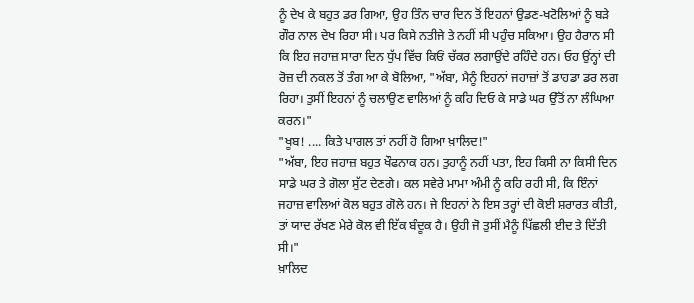ਨੂੰ ਦੇਖ ਕੇ ਬਹੁਤ ਡਰ ਗਿਆ, ਉਹ ਤਿੰਨ ਚਾਰ ਦਿਨ ਤੋਂ ਇਹਨਾਂ ਉਡਣ-ਖਟੋਲਿਆਂ ਨੂੰ ਬੜੇ ਗੌਰ ਨਾਲ ਦੇਖ ਰਿਹਾ ਸੀ। ਪਰ ਕਿਸੇ ਨਤੀਜੇ ਤੇ ਨਹੀਂ ਸੀ ਪਹੁੰਚ ਸਕਿਆ। ਉਹ ਹੈਰਾਨ ਸੀ ਕਿ ਇਹ ਜਹਾਜ਼ ਸਾਰਾ ਦਿਨ ਧੁੱਪ ਵਿੱਚ ਕਿਓਂ ਚੱਕਰ ਲਗਾਉਂਦੇ ਰਹਿੰਦੇ ਹਨ। ਓਹ ਉਂਨ੍ਹਾਂ ਦੀ ਰੋਜ਼ ਦੀ ਨਕਲ ਤੋਂ ਤੰਗ ਆ ਕੇ ਬੋਲਿਆ, "ਅੱਬਾ, ਮੈਨੂੰ ਇਹਨਾਂ ਜਹਾਜ਼ਾਂ ਤੋਂ ਡਾਹਡਾ ਡਰ ਲਗ ਰਿਹਾ। ਤੁਸੀਂ ਇਹਨਾਂ ਨੂੰ ਚਲਾਉਣ ਵਾਲਿਆਂ ਨੂੰ ਕਹਿ ਦਿਓ ਕੇ ਸਾਡੇ ਘਰ ਉੱਤੋਂ ਨਾ ਲੰਘਿਆ ਕਰਨ।"
"ਖੂਬ! .... ਕਿਤੇ ਪਾਗਲ ਤਾਂ ਨਹੀਂ ਹੋ ਗਿਆ ਖ਼ਾਲਿਦ!"
"ਅੱਬਾ, ਇਹ ਜਹਾਜ਼ ਬਹੁਤ ਖੌਫਨਾਕ ਹਨ। ਤੁਹਾਨੂੰ ਨਹੀਂ ਪਤਾ, ਇਹ ਕਿਸੀ ਨਾ ਕਿਸੀ ਦਿਨ ਸਾਡੇ ਘਰ ਤੇ ਗੋਲਾ ਸੁੱਟ ਦੇਣਗੇ। ਕਲ ਸਵੇਰੇ ਮਾਮਾ ਅੰਮੀ ਨੂੰ ਕਹਿ ਰਹੀ ਸੀ, ਕਿ ਇੰਨਾਂ ਜਹਾਜ਼ ਵਾਲਿਆਂ ਕੋਲ ਬਹੁਤ ਗੋਲੇ ਹਨ। ਜੇ ਇਹਨਾਂ ਨੇ ਇਸ ਤਰ੍ਹਾਂ ਦੀ ਕੋਈ ਸ਼ਰਾਰਤ ਕੀਤੀ, ਤਾਂ ਯਾਦ ਰੱਖਣ ਮੇਰੇ ਕੋਲ ਵੀ ਇੱਕ ਬੰਦੂਕ ਹੈ। ਉਹੀ ਜੋ ਤੁਸੀਂ ਮੈਨੂੰ ਪਿੱਛਲੀ ਈਦ ਤੇ ਦਿੱਤੀ ਸੀ।"
ਖ਼ਾਲਿਦ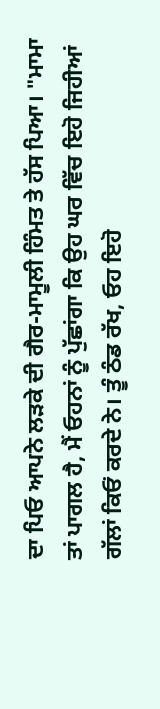ਦਾ ਪਿਓ ਆਪਨੇ ਲੜਕੇ ਦੀ ਗੈਰ-ਮਾਮੂਲੀ ਹਿੰਮਤ ਤੇ ਹੱਸ ਪਿਆ। "ਮਾਮਾ ਤਾਂ ਪਾਗਲ ਹੈ, ਮੈਂ ਓਹਨਾਂ ਨੂੰ ਪੁੱਛਾਂਗਾ ਕਿ ਉਹ ਘਰ ਵਿੱਚ ਇਹੋ ਜਿਹੀਆਂ ਗੱਲਾਂ ਕਿਓਂ ਕਰਦੇ ਨੇ। ਤੂੰ ਠੰਡ ਰੱਖ, ਓਹ ਇਹੋ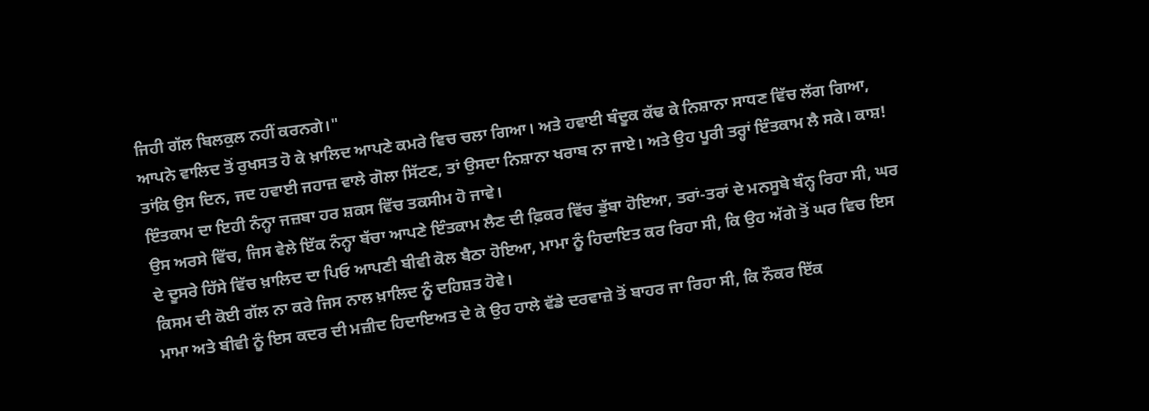ਜਿਹੀ ਗੱਲ ਬਿਲਕੁਲ ਨਹੀਂ ਕਰਨਗੇ।"
ਆਪਨੇ ਵਾਲਿਦ ਤੋਂ ਰੁਖਸਤ ਹੋ ਕੇ ਖ਼ਾਲਿਦ ਆਪਣੇ ਕਮਰੇ ਵਿਚ ਚਲਾ ਗਿਆ। ਅਤੇ ਹਵਾਈ ਬੰਦੂਕ ਕੱਢ ਕੇ ਨਿਸ਼ਾਨਾ ਸਾਧਣ ਵਿੱਚ ਲੱਗ ਗਿਆ, ਤਾਂਕਿ ਉਸ ਦਿਨ, ਜਦ ਹਵਾਈ ਜਹਾਜ਼ ਵਾਲੇ ਗੋਲਾ ਸਿੱਟਣ, ਤਾਂ ਉਸਦਾ ਨਿਸ਼ਾਨਾ ਖਰਾਬ ਨਾ ਜਾਏ। ਅਤੇ ਉਹ ਪੂਰੀ ਤਰ੍ਹਾਂ ਇੰਤਕਾਮ ਲੈ ਸਕੇ। ਕਾਸ਼! ਇੰਤਕਾਮ ਦਾ ਇਹੀ ਨੰਨ੍ਹਾ ਜਜ਼ਬਾ ਹਰ ਸ਼ਕਸ ਵਿੱਚ ਤਕਸੀਮ ਹੋ ਜਾਵੇ।
ਉਸ ਅਰਸੇ ਵਿੱਚ, ਜਿਸ ਵੇਲੇ ਇੱਕ ਨੰਨ੍ਹਾ ਬੱਚਾ ਆਪਣੇ ਇੰਤਕਾਮ ਲੈਣ ਦੀ ਫ਼ਿਕਰ ਵਿੱਚ ਡੁੱਬਾ ਹੋਇਆ, ਤਰਾਂ-ਤਰਾਂ ਦੇ ਮਨਸੂਬੇ ਬੰਨ੍ਹ ਰਿਹਾ ਸੀ, ਘਰ ਦੇ ਦੂਸਰੇ ਹਿੱਸੇ ਵਿੱਚ ਖ਼ਾਲਿਦ ਦਾ ਪਿਓ ਆਪਣੀ ਬੀਵੀ ਕੋਲ ਬੈਠਾ ਹੋਇਆ, ਮਾਮਾ ਨੂੰ ਹਿਦਾਇਤ ਕਰ ਰਿਹਾ ਸੀ, ਕਿ ਉਹ ਅੱਗੇ ਤੋਂ ਘਰ ਵਿਚ ਇਸ ਕਿਸਮ ਦੀ ਕੋਈ ਗੱਲ ਨਾ ਕਰੇ ਜਿਸ ਨਾਲ ਖ਼ਾਲਿਦ ਨੂੰ ਦਹਿਸ਼ਤ ਹੋਵੇ।
ਮਾਮਾ ਅਤੇ ਬੀਵੀ ਨੂੰ ਇਸ ਕਦਰ ਦੀ ਮਜ਼ੀਦ ਹਿਦਾਇਅਤ ਦੇ ਕੇ ਉਹ ਹਾਲੇ ਵੱਡੇ ਦਰਵਾਜ਼ੇ ਤੋਂ ਬਾਹਰ ਜਾ ਰਿਹਾ ਸੀ, ਕਿ ਨੌਕਰ ਇੱਕ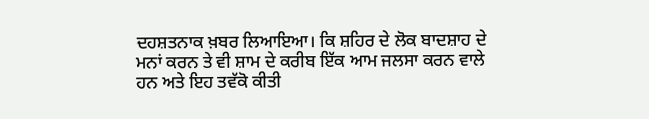ਦਹਸ਼ਤਨਾਕ ਖ਼ਬਰ ਲਿਆਇਆ। ਕਿ ਸ਼ਹਿਰ ਦੇ ਲੋਕ ਬਾਦਸ਼ਾਹ ਦੇ ਮਨਾਂ ਕਰਨ ਤੇ ਵੀ ਸ਼ਾਮ ਦੇ ਕਰੀਬ ਇੱਕ ਆਮ ਜਲਸਾ ਕਰਨ ਵਾਲੇ ਹਨ ਅਤੇ ਇਹ ਤਵੱਕੋ ਕੀਤੀ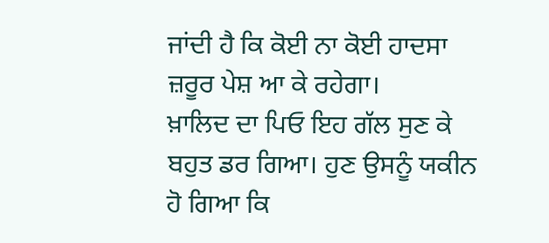ਜਾਂਦੀ ਹੈ ਕਿ ਕੋਈ ਨਾ ਕੋਈ ਹਾਦਸਾ ਜ਼ਰੂਰ ਪੇਸ਼ ਆ ਕੇ ਰਹੇਗਾ।
ਖ਼ਾਲਿਦ ਦਾ ਪਿਓ ਇਹ ਗੱਲ ਸੁਣ ਕੇ ਬਹੁਤ ਡਰ ਗਿਆ। ਹੁਣ ਉਸਨੂੰ ਯਕੀਨ ਹੋ ਗਿਆ ਕਿ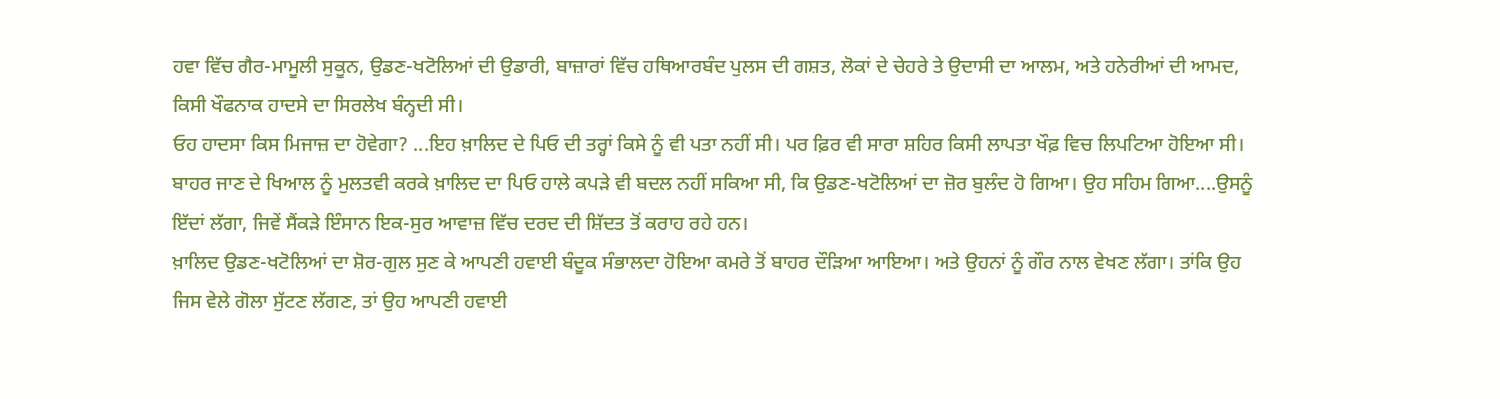ਹਵਾ ਵਿੱਚ ਗੈਰ-ਮਾਮੂਲੀ ਸੁਕੂਨ, ਉਡਣ-ਖਟੋਲਿਆਂ ਦੀ ਉਡਾਰੀ, ਬਾਜ਼ਾਰਾਂ ਵਿੱਚ ਹਥਿਆਰਬੰਦ ਪੁਲਸ ਦੀ ਗਸ਼ਤ, ਲੋਕਾਂ ਦੇ ਚੇਹਰੇ ਤੇ ਉਦਾਸੀ ਦਾ ਆਲਮ, ਅਤੇ ਹਨੇਰੀਆਂ ਦੀ ਆਮਦ, ਕਿਸੀ ਖੌਫਨਾਕ ਹਾਦਸੇ ਦਾ ਸਿਰਲੇਖ ਬੰਨ੍ਹਦੀ ਸੀ।
ਓਹ ਹਾਦਸਾ ਕਿਸ ਮਿਜਾਜ਼ ਦਾ ਹੋਵੇਗਾ? ...ਇਹ ਖ਼ਾਲਿਦ ਦੇ ਪਿਓ ਦੀ ਤਰ੍ਹਾਂ ਕਿਸੇ ਨੂੰ ਵੀ ਪਤਾ ਨਹੀਂ ਸੀ। ਪਰ ਫ਼ਿਰ ਵੀ ਸਾਰਾ ਸ਼ਹਿਰ ਕਿਸੀ ਲਾਪਤਾ ਖੌਫ਼ ਵਿਚ ਲਿਪਟਿਆ ਹੋਇਆ ਸੀ।
ਬਾਹਰ ਜਾਣ ਦੇ ਖਿਆਲ ਨੂੰ ਮੁਲਤਵੀ ਕਰਕੇ ਖ਼ਾਲਿਦ ਦਾ ਪਿਓ ਹਾਲੇ ਕਪੜੇ ਵੀ ਬਦਲ ਨਹੀਂ ਸਕਿਆ ਸੀ, ਕਿ ਉਡਣ-ਖਟੋਲਿਆਂ ਦਾ ਜ਼ੋਰ ਬੁਲੰਦ ਹੋ ਗਿਆ। ਉਹ ਸਹਿਮ ਗਿਆ....ਉਸਨੂੰ ਇੱਦਾਂ ਲੱਗਾ, ਜਿਵੇਂ ਸੈਂਕੜੇ ਇੰਸਾਨ ਇਕ-ਸੁਰ ਆਵਾਜ਼ ਵਿੱਚ ਦਰਦ ਦੀ ਸ਼ਿੱਦਤ ਤੋਂ ਕਰਾਹ ਰਹੇ ਹਨ।
ਖ਼ਾਲਿਦ ਉਡਣ-ਖਟੋਲਿਆਂ ਦਾ ਸ਼ੋਰ-ਗੁਲ ਸੁਣ ਕੇ ਆਪਣੀ ਹਵਾਈ ਬੰਦੂਕ ਸੰਭਾਲਦਾ ਹੋਇਆ ਕਮਰੇ ਤੋਂ ਬਾਹਰ ਦੌੜਿਆ ਆਇਆ। ਅਤੇ ਉਹਨਾਂ ਨੂੰ ਗੌਰ ਨਾਲ ਵੇਖਣ ਲੱਗਾ। ਤਾਂਕਿ ਉਹ ਜਿਸ ਵੇਲੇ ਗੋਲਾ ਸੁੱਟਣ ਲੱਗਣ, ਤਾਂ ਉਹ ਆਪਣੀ ਹਵਾਈ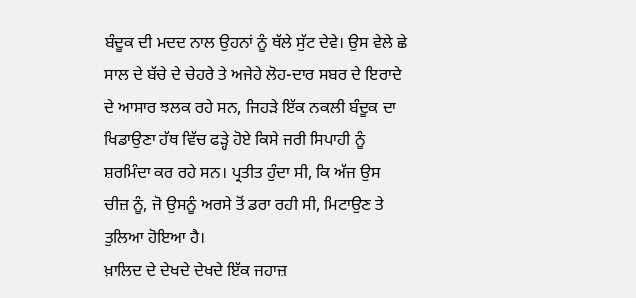ਬੰਦੂਕ ਦੀ ਮਦਦ ਨਾਲ ਉਹਨਾਂ ਨੂੰ ਥੱਲੇ ਸੁੱਟ ਦੇਵੇ। ਉਸ ਵੇਲੇ ਛੇ ਸਾਲ ਦੇ ਬੱਚੇ ਦੇ ਚੇਹਰੇ ਤੇ ਅਜੇਹੇ ਲੋਹ-ਦਾਰ ਸਬਰ ਦੇ ਇਰਾਦੇ ਦੇ ਆਸਾਰ ਝਲਕ ਰਹੇ ਸਨ, ਜਿਹੜੇ ਇੱਕ ਨਕਲੀ ਬੰਦੂਕ ਦਾ ਖਿਡਾਉਣਾ ਹੱਥ ਵਿੱਚ ਫੜ੍ਹੇ ਹੋਏ ਕਿਸੇ ਜਰੀ ਸਿਪਾਹੀ ਨੂੰ ਸ਼ਰਮਿੰਦਾ ਕਰ ਰਹੇ ਸਨ। ਪ੍ਰਤੀਤ ਹੁੰਦਾ ਸੀ, ਕਿ ਅੱਜ ਉਸ ਚੀਜ਼ ਨੂੰ, ਜੋ ਉਸਨੂੰ ਅਰਸੇ ਤੋਂ ਡਰਾ ਰਹੀ ਸੀ, ਮਿਟਾਉਣ ਤੇ ਤੁਲਿਆ ਹੋਇਆ ਹੈ।
ਖ਼ਾਲਿਦ ਦੇ ਦੇਖਦੇ ਦੇਖਦੇ ਇੱਕ ਜਹਾਜ਼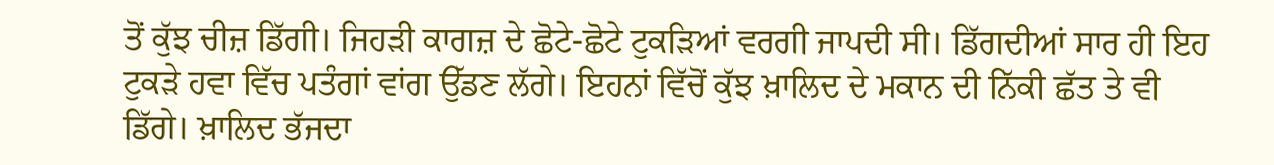ਤੋਂ ਕੁੱਝ ਚੀਜ਼ ਡਿੱਗੀ। ਜਿਹੜੀ ਕਾਗਜ਼ ਦੇ ਛੋਟੇ-ਛੋਟੇ ਟੁਕੜਿਆਂ ਵਰਗੀ ਜਾਪਦੀ ਸੀ। ਡਿੱਗਦੀਆਂ ਸਾਰ ਹੀ ਇਹ ਟੁਕੜੇ ਹਵਾ ਵਿੱਚ ਪਤੰਗਾਂ ਵਾਂਗ ਉੱਡਣ ਲੱਗੇ। ਇਹਨਾਂ ਵਿੱਚੋਂ ਕੁੱਝ ਖ਼ਾਲਿਦ ਦੇ ਮਕਾਨ ਦੀ ਨਿੱਕੀ ਛੱਤ ਤੇ ਵੀ ਡਿੱਗੇ। ਖ਼ਾਲਿਦ ਭੱਜਦਾ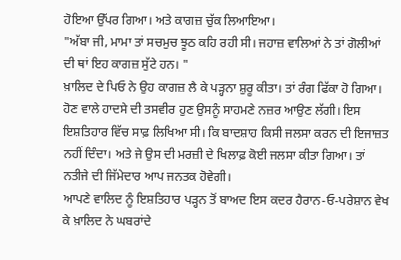ਹੋਇਆ ਉੱਪਰ ਗਿਆ। ਅਤੇ ਕਾਗਜ਼ ਚੁੱਕ ਲਿਆਇਆ।
"ਅੱਬਾ ਜੀ, ਮਾਮਾ ਤਾਂ ਸਚਮੁਚ ਝੂਠ ਕਹਿ ਰਹੀ ਸੀ। ਜਹਾਜ਼ ਵਾਲਿਆਂ ਨੇ ਤਾਂ ਗੋਲੀਆਂ ਦੀ ਥਾਂ ਇਹ ਕਾਗਜ਼ ਸੁੱਟੇ ਹਨ। "
ਖ਼ਾਲਿਦ ਦੇ ਪਿਓ ਨੇ ਉਹ ਕਾਗਜ਼ ਲੈ ਕੇ ਪੜ੍ਹਨਾ ਸ਼ੁਰੂ ਕੀਤਾ। ਤਾਂ ਰੰਗ ਫਿੱਕਾ ਹੋ ਗਿਆ। ਹੋਣ ਵਾਲੇ ਹਾਦਸੇ ਦੀ ਤਸਵੀਰ ਹੁਣ ਉਸਨੂੰ ਸਾਹਮਣੇ ਨਜ਼ਰ ਆਉਣ ਲੱਗੀ। ਇਸ ਇਸ਼ਤਿਹਾਰ ਵਿੱਚ ਸਾਫ਼ ਲਿਖਿਆ ਸੀ। ਕਿ ਬਾਦਸ਼ਾਹ ਕਿਸੀ ਜਲਸਾ ਕਰਨ ਦੀ ਇਜਾਜ਼ਤ ਨਹੀਂ ਦਿੰਦਾ। ਅਤੇ ਜੇ ਉਸ ਦੀ ਮਰਜ਼ੀ ਦੇ ਖਿਲਾਫ਼ ਕੋਈ ਜਲਸਾ ਕੀਤਾ ਗਿਆ। ਤਾਂ ਨਤੀਜੇ ਦੀ ਜਿੱਮੇਦਾਰ ਆਪ ਜਨਤਕ ਹੋਵੇਗੀ।
ਆਪਣੇ ਵਾਲਿਦ ਨੂੰ ਇਸ਼ਤਿਹਾਰ ਪੜ੍ਹਨ ਤੋਂ ਬਾਅਦ ਇਸ ਕਦਰ ਹੈਰਾਨ-ਓ-ਪਰੇਸ਼ਾਨ ਵੇਖ ਕੇ ਖ਼ਾਲਿਦ ਨੇ ਘਬਰਾਂਦੇ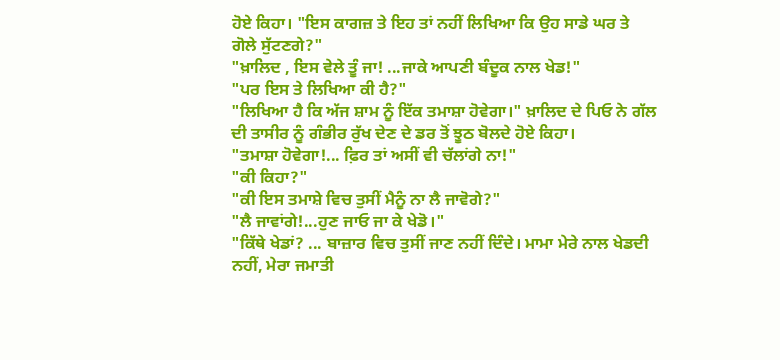ਹੋਏ ਕਿਹਾ। "ਇਸ ਕਾਗਜ਼ ਤੇ ਇਹ ਤਾਂ ਨਹੀਂ ਲਿਖਿਆ ਕਿ ਉਹ ਸਾਡੇ ਘਰ ਤੇ ਗੋਲੇ ਸੁੱਟਣਗੇ?"
"ਖ਼ਾਲਿਦ , ਇਸ ਵੇਲੇ ਤੂੰ ਜਾ! ...ਜਾਕੇ ਆਪਣੀ ਬੰਦੂਕ ਨਾਲ ਖੇਡ!"
"ਪਰ ਇਸ ਤੇ ਲਿਖਿਆ ਕੀ ਹੈ?"
"ਲਿਖਿਆ ਹੈ ਕਿ ਅੱਜ ਸ਼ਾਮ ਨੂੰ ਇੱਕ ਤਮਾਸ਼ਾ ਹੋਵੇਗਾ।" ਖ਼ਾਲਿਦ ਦੇ ਪਿਓ ਨੇ ਗੱਲ ਦੀ ਤਾਸੀਰ ਨੂੰ ਗੰਭੀਰ ਰੁੱਖ ਦੇਣ ਦੇ ਡਰ ਤੋਂ ਝੂਠ ਬੋਲਦੇ ਹੋਏ ਕਿਹਾ।
"ਤਮਾਸ਼ਾ ਹੋਵੇਗਾ!... ਫ਼ਿਰ ਤਾਂ ਅਸੀਂ ਵੀ ਚੱਲਾਂਗੇ ਨਾ!"
"ਕੀ ਕਿਹਾ?"
"ਕੀ ਇਸ ਤਮਾਸ਼ੇ ਵਿਚ ਤੁਸੀਂ ਮੈਨੂੰ ਨਾ ਲੈ ਜਾਵੋਗੇ?"
"ਲੈ ਜਾਵਾਂਗੇ!...ਹੁਣ ਜਾਓ ਜਾ ਕੇ ਖੇਡੋ।"
"ਕਿੱਥੇ ਖੇਡਾਂ? ... ਬਾਜ਼ਾਰ ਵਿਚ ਤੁਸੀਂ ਜਾਣ ਨਹੀਂ ਦਿੰਦੇ। ਮਾਮਾ ਮੇਰੇ ਨਾਲ ਖੇਡਦੀ ਨਹੀਂ, ਮੇਰਾ ਜਮਾਤੀ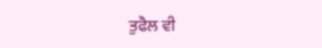ਤੁਫੈਲ ਵੀ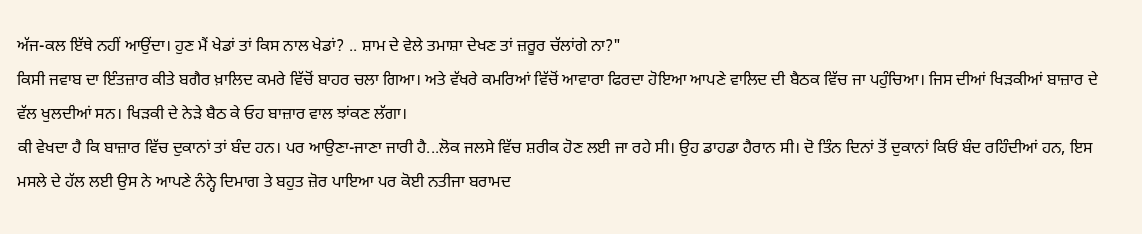ਅੱਜ-ਕਲ ਇੱਥੇ ਨਹੀਂ ਆਉਂਦਾ। ਹੁਣ ਮੈਂ ਖੇਡਾਂ ਤਾਂ ਕਿਸ ਨਾਲ ਖੇਡਾਂ? .. ਸ਼ਾਮ ਦੇ ਵੇਲੇ ਤਮਾਸ਼ਾ ਦੇਖਣ ਤਾਂ ਜ਼ਰੂਰ ਚੱਲਾਂਗੇ ਨਾ?"
ਕਿਸੀ ਜਵਾਬ ਦਾ ਇੰਤਜ਼ਾਰ ਕੀਤੇ ਬਗੈਰ ਖ਼ਾਲਿਦ ਕਮਰੇ ਵਿੱਚੋਂ ਬਾਹਰ ਚਲਾ ਗਿਆ। ਅਤੇ ਵੱਖਰੇ ਕਮਰਿਆਂ ਵਿੱਚੋਂ ਆਵਾਰਾ ਫਿਰਦਾ ਹੋਇਆ ਆਪਣੇ ਵਾਲਿਦ ਦੀ ਬੈਠਕ ਵਿੱਚ ਜਾ ਪਹੁੰਚਿਆ। ਜਿਸ ਦੀਆਂ ਖਿੜਕੀਆਂ ਬਾਜ਼ਾਰ ਦੇ ਵੱਲ ਖੁਲਦੀਆਂ ਸਨ। ਖਿੜਕੀ ਦੇ ਨੇੜੇ ਬੈਠ ਕੇ ਓਹ ਬਾਜ਼ਾਰ ਵਾਲ ਝਾਂਕਣ ਲੱਗਾ।
ਕੀ ਵੇਖਦਾ ਹੈ ਕਿ ਬਾਜ਼ਾਰ ਵਿੱਚ ਦੁਕਾਨਾਂ ਤਾਂ ਬੰਦ ਹਨ। ਪਰ ਆਉਣਾ-ਜਾਣਾ ਜਾਰੀ ਹੈ...ਲੋਕ ਜਲਸੇ ਵਿੱਚ ਸ਼ਰੀਕ ਹੋਣ ਲਈ ਜਾ ਰਹੇ ਸੀ। ਉਹ ਡਾਹਡਾ ਹੈਰਾਨ ਸੀ। ਦੋ ਤਿੰਨ ਦਿਨਾਂ ਤੋਂ ਦੁਕਾਨਾਂ ਕਿਓਂ ਬੰਦ ਰਹਿੰਦੀਆਂ ਹਨ, ਇਸ ਮਸਲੇ ਦੇ ਹੱਲ ਲਈ ਉਸ ਨੇ ਆਪਣੇ ਨੰਨ੍ਹੇ ਦਿਮਾਗ ਤੇ ਬਹੁਤ ਜ਼ੋਰ ਪਾਇਆ ਪਰ ਕੋਈ ਨਤੀਜਾ ਬਰਾਮਦ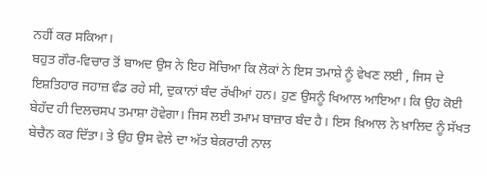ਨਹੀਂ ਕਰ ਸਕਿਆ।
ਬਹੁਤ ਗੌਰ-ਵਿਚਾਰ ਤੋਂ ਬਾਅਦ ਉਸ ਨੇ ਇਹ ਸੋਚਿਆ ਕਿ ਲੋਕਾਂ ਨੇ ਇਸ ਤਮਾਸ਼ੇ ਨੂੰ ਵੇਖਣ ਲਈ , ਜਿਸ ਦੇ ਇਸ਼ਤਿਹਾਰ ਜਹਾਜ਼ ਵੰਡ ਰਹੇ ਸੀ, ਦੁਕਾਨਾਂ ਬੰਦ ਰੱਖੀਆਂ ਹਨ। ਹੁਣ ਉਸਨੂੰ ਖਿਆਲ ਆਇਆ। ਕਿ ਉਹ ਕੋਈ ਬੇਹੱਦ ਹੀ ਦਿਲਚਸਪ ਤਮਾਸ਼ਾ ਹੋਵੇਗਾ। ਜਿਸ ਲਈ ਤਮਾਮ ਬਾਜ਼ਾਰ ਬੰਦ ਹੈ। ਇਸ ਖ਼ਿਆਲ ਨੇ ਖ਼ਾਲਿਦ ਨੂੰ ਸੱਖਤ ਬੇਚੈਨ ਕਰ ਦਿੱਤਾ। ਤੇ ਉਹ ਉਸ ਵੇਲੇ ਦਾ ਅੱਤ ਬੇਕ਼ਰਾਰੀ ਨਾਲ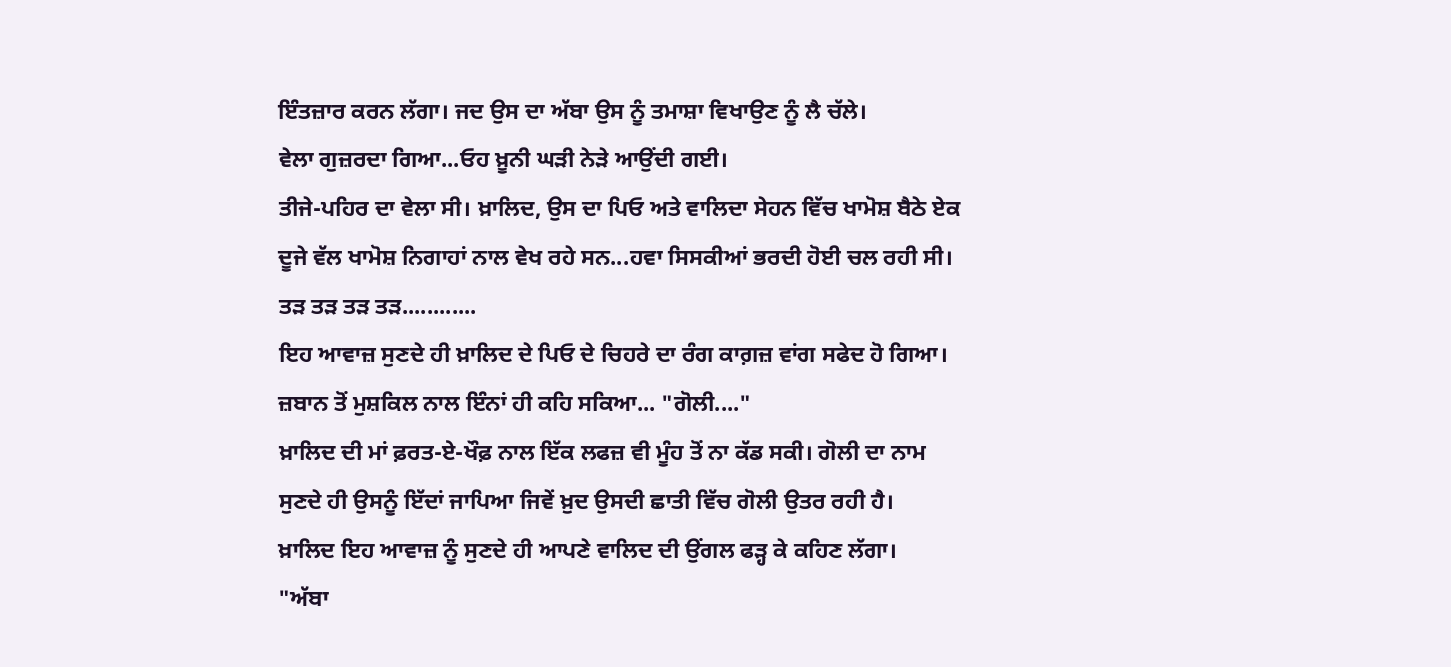ਇੰਤਜ਼ਾਰ ਕਰਨ ਲੱਗਾ। ਜਦ ਉਸ ਦਾ ਅੱਬਾ ਉਸ ਨੂੰ ਤਮਾਸ਼ਾ ਵਿਖਾਉਣ ਨੂੰ ਲੈ ਚੱਲੇ।
ਵੇਲਾ ਗੁਜ਼ਰਦਾ ਗਿਆ...ਓਹ ਖ਼ੂਨੀ ਘੜੀ ਨੇੜੇ ਆਉਂਦੀ ਗਈ।
ਤੀਜੇ-ਪਹਿਰ ਦਾ ਵੇਲਾ ਸੀ। ਖ਼ਾਲਿਦ, ਉਸ ਦਾ ਪਿਓ ਅਤੇ ਵਾਲਿਦਾ ਸੇਹਨ ਵਿੱਚ ਖਾਮੋਸ਼ ਬੈਠੇ ਏਕ ਦੂਜੇ ਵੱਲ ਖਾਮੋਸ਼ ਨਿਗਾਹਾਂ ਨਾਲ ਵੇਖ ਰਹੇ ਸਨ...ਹਵਾ ਸਿਸਕੀਆਂ ਭਰਦੀ ਹੋਈ ਚਲ ਰਹੀ ਸੀ।
ਤੜ ਤੜ ਤੜ ਤੜ............
ਇਹ ਆਵਾਜ਼ ਸੁਣਦੇ ਹੀ ਖ਼ਾਲਿਦ ਦੇ ਪਿਓ ਦੇ ਚਿਹਰੇ ਦਾ ਰੰਗ ਕਾਗ਼ਜ਼ ਵਾਂਗ ਸਫੇਦ ਹੋ ਗਿਆ। ਜ਼ਬਾਨ ਤੋਂ ਮੁਸ਼ਕਿਲ ਨਾਲ ਇੰਨਾਂ ਹੀ ਕਹਿ ਸਕਿਆ... "ਗੋਲੀ...."
ਖ਼ਾਲਿਦ ਦੀ ਮਾਂ ਫ਼ਰਤ-ਏ-ਖੌਫ਼ ਨਾਲ ਇੱਕ ਲਫਜ਼ ਵੀ ਮੂੰਹ ਤੋਂ ਨਾ ਕੱਡ ਸਕੀ। ਗੋਲੀ ਦਾ ਨਾਮ ਸੁਣਦੇ ਹੀ ਉਸਨੂੰ ਇੱਦਾਂ ਜਾਪਿਆ ਜਿਵੇਂ ਖ਼ੁਦ ਉਸਦੀ ਛਾਤੀ ਵਿੱਚ ਗੋਲੀ ਉਤਰ ਰਹੀ ਹੈ।
ਖ਼ਾਲਿਦ ਇਹ ਆਵਾਜ਼ ਨੂੰ ਸੁਣਦੇ ਹੀ ਆਪਣੇ ਵਾਲਿਦ ਦੀ ਉਂਗਲ ਫੜ੍ਹ ਕੇ ਕਹਿਣ ਲੱਗਾ।
"ਅੱਬਾ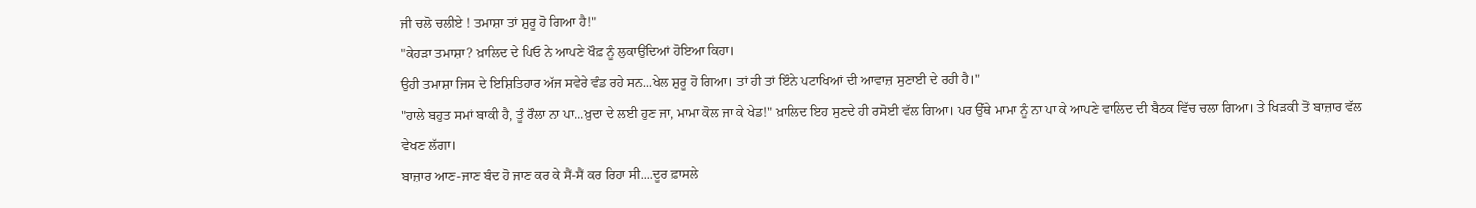ਜੀ ਚਲੋ ਚਲੀਏ ! ਤਮਾਸ਼ਾ ਤਾਂ ਸ਼ੁਰੂ ਹੋ ਗਿਆ ਹੈ!"
"ਕੇਹੜਾ ਤਮਾਸ਼ਾ? ਖ਼ਾਲਿਦ ਦੇ ਪਿਓ ਨੇ ਆਪਣੇ ਖੌਫ਼ ਨੂੰ ਲੁਕਾਉਂਦਿਆਂ ਹੋਇਆ ਕਿਹਾ।
ਉਹੀ ਤਮਾਸ਼ਾ ਜਿਸ ਦੇ ਇਸ਼ਿਤਿਹਾਰ ਅੱਜ ਸਵੇਰੇ ਵੰਡ ਰਹੇ ਸਨ...ਖੇਲ ਸ਼ੁਰੂ ਹੋ ਗਿਆ। ਤਾਂ ਹੀ ਤਾਂ ਇੰਨੇ ਪਟਾਖਿਆਂ ਦੀ ਆਵਾਜ਼ ਸੁਣਾਈ ਦੇ ਰਹੀ ਹੈ।"
"ਹਾਲੇ ਬਹੁਤ ਸਮਾਂ ਬਾਕੀ ਹੈ, ਤੂੰ ਰੌਲਾ ਨਾ ਪਾ...ਖ਼ੁਦਾ ਦੇ ਲਈ ਹੁਣ ਜਾ, ਮਾਮਾ ਕੋਲ ਜਾ ਕੇ ਖੇਡ!" ਖ਼ਾਲਿਦ ਇਹ ਸੁਣਦੇ ਹੀ ਰਸੋਈ ਵੱਲ ਗਿਆ। ਪਰ ਉੱਥੇ ਮਾਮਾ ਨੂੰ ਨਾ ਪਾ ਕੇ ਆਪਣੇ ਵਾਲਿਦ ਦੀ ਬੈਠਕ ਵਿੱਚ ਚਲਾ ਗਿਆ। ਤੇ ਖਿੜਕੀ ਤੋਂ ਬਾਜ਼ਾਰ ਵੱਲ ਵੇਖਣ ਲੱਗਾ।
ਬਾਜ਼ਾਰ ਆਣ-ਜਾਣ ਬੰਦ ਹੋ ਜਾਣ ਕਰ ਕੇ ਸੈਂ-ਸੈਂ ਕਰ ਰਿਹਾ ਸੀ....ਦੂਰ ਫ਼ਾਸਲੇ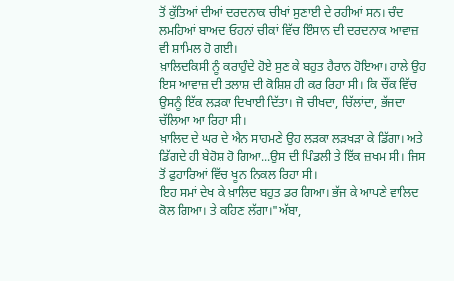ਤੋਂ ਕੁੱਤਿਆਂ ਦੀਆਂ ਦਰਦਨਾਕ ਚੀਖਾਂ ਸੁਣਾਈ ਦੇ ਰਹੀਆਂ ਸਨ। ਚੰਦ ਲਮਹਿਆਂ ਬਾਅਦ ਓਹਨਾਂ ਚੀਕਾਂ ਵਿੱਚ ਇੰਸਾਨ ਦੀ ਦਰਦਨਾਕ ਆਵਾਜ਼ ਵੀ ਸ਼ਾਮਿਲ ਹੋ ਗਈ।
ਖ਼ਾਲਿਦਕਿਸੀ ਨੂੰ ਕਰਾਹੁੰਦੇ ਹੋਏ ਸੁਣ ਕੇ ਬਹੁਤ ਹੈਰਾਨ ਹੋਇਆ। ਹਾਲੇ ਉਹ ਇਸ ਆਵਾਜ਼ ਦੀ ਤਲਾਸ਼ ਦੀ ਕੋਸ਼ਿਸ਼ ਹੀ ਕਰ ਰਿਹਾ ਸੀ। ਕਿ ਚੌਂਕ ਵਿੱਚ ਉਸਨੂੰ ਇੱਕ ਲੜਕਾ ਦਿਖਾਈ ਦਿੱਤਾ। ਜੋ ਚੀਖਦਾ, ਚਿੱਲਾਂਦਾ, ਭੱਜਦਾ ਚੱਲਿਆ ਆ ਰਿਹਾ ਸੀ।
ਖ਼ਾਲਿਦ ਦੇ ਘਰ ਦੇ ਐਨ ਸਾਹਮਣੇ ਉਹ ਲੜਕਾ ਲੜਖੜਾ ਕੇ ਡਿੱਗਾ। ਅਤੇ ਡਿੱਗਦੇ ਹੀ ਬੇਹੋਸ਼ ਹੋ ਗਿਆ...ਉਸ ਦੀ ਪਿੰਡਲੀ ਤੇ ਇੱਕ ਜ਼ਖਮ ਸੀ। ਜਿਸ ਤੋਂ ਫੁਹਾਰਿਆਂ ਵਿੱਚ ਖੂਨ ਨਿਕਲ ਰਿਹਾ ਸੀ।
ਇਹ ਸਮਾਂ ਦੇਖ ਕੇ ਖ਼ਾਲਿਦ ਬਹੁਤ ਡਰ ਗਿਆ। ਭੱਜ ਕੇ ਆਪਣੇ ਵਾਲਿਦ ਕੋਲ ਗਿਆ। ਤੇ ਕਹਿਣ ਲੱਗਾ।"ਅੱਬਾ,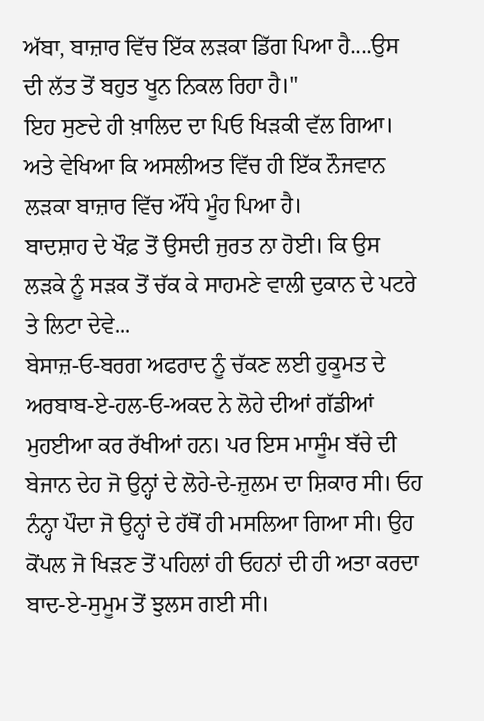ਅੱਬਾ, ਬਾਜ਼ਾਰ ਵਿੱਚ ਇੱਕ ਲੜਕਾ ਡਿੱਗ ਪਿਆ ਹੈ....ਉਸ ਦੀ ਲੱਤ ਤੋਂ ਬਹੁਤ ਖੂਨ ਨਿਕਲ ਰਿਹਾ ਹੈ।"
ਇਹ ਸੁਣਦੇ ਹੀ ਖ਼ਾਲਿਦ ਦਾ ਪਿਓ ਖਿੜਕੀ ਵੱਲ ਗਿਆ। ਅਤੇ ਵੇਖਿਆ ਕਿ ਅਸਲੀਅਤ ਵਿੱਚ ਹੀ ਇੱਕ ਨੌਜਵਾਨ ਲੜਕਾ ਬਾਜ਼ਾਰ ਵਿੱਚ ਔਂਧੇ ਮੂੰਹ ਪਿਆ ਹੈ।
ਬਾਦਸ਼ਾਹ ਦੇ ਖੌਫ਼ ਤੋਂ ਉਸਦੀ ਜੁਰਤ ਨਾ ਹੋਈ। ਕਿ ਉਸ ਲੜਕੇ ਨੂੰ ਸੜਕ ਤੋਂ ਚੱਕ ਕੇ ਸਾਹਮਣੇ ਵਾਲੀ ਦੁਕਾਨ ਦੇ ਪਟਰੇ ਤੇ ਲਿਟਾ ਦੇਵੇ...
ਬੇਸਾਜ਼-ਓ-ਬਰਗ ਅਫਰਾਦ ਨੂੰ ਚੱਕਣ ਲਈ ਹੁਕੂਮਤ ਦੇ ਅਰਬਾਬ-ਏ-ਹਲ-ਓ-ਅਕਦ ਨੇ ਲੋਹੇ ਦੀਆਂ ਗੱਡੀਆਂ ਮੁਹਈਆ ਕਰ ਰੱਖੀਆਂ ਹਨ। ਪਰ ਇਸ ਮਾਸੂੰਮ ਬੱਚੇ ਦੀ ਬੇਜਾਨ ਦੇਹ ਜੋ ਉਨ੍ਹਾਂ ਦੇ ਲੋਹੇ-ਦੇ-ਜ਼ੁਲਮ ਦਾ ਸ਼ਿਕਾਰ ਸੀ। ਓਹ ਨੰਨ੍ਹਾ ਪੌਦਾ ਜੋ ਉਨ੍ਹਾਂ ਦੇ ਹੱਥੋਂ ਹੀ ਮਸਲਿਆ ਗਿਆ ਸੀ। ਉਹ ਕੋਂਪਲ ਜੋ ਖਿੜਣ ਤੋਂ ਪਹਿਲਾਂ ਹੀ ਓਹਨਾਂ ਦੀ ਹੀ ਅਤਾ ਕਰਦਾ ਬਾਦ-ਏ-ਸੁਮੂਮ ਤੋਂ ਝੁਲਸ ਗਈ ਸੀ।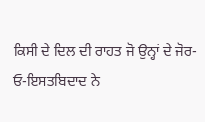ਕਿਸੀ ਦੇ ਦਿਲ ਦੀ ਰਾਹਤ ਜੋ ਉਨ੍ਹਾਂ ਦੇ ਜੋਰ-ਓ-ਇਸਤਬਿਦਾਦ ਨੇ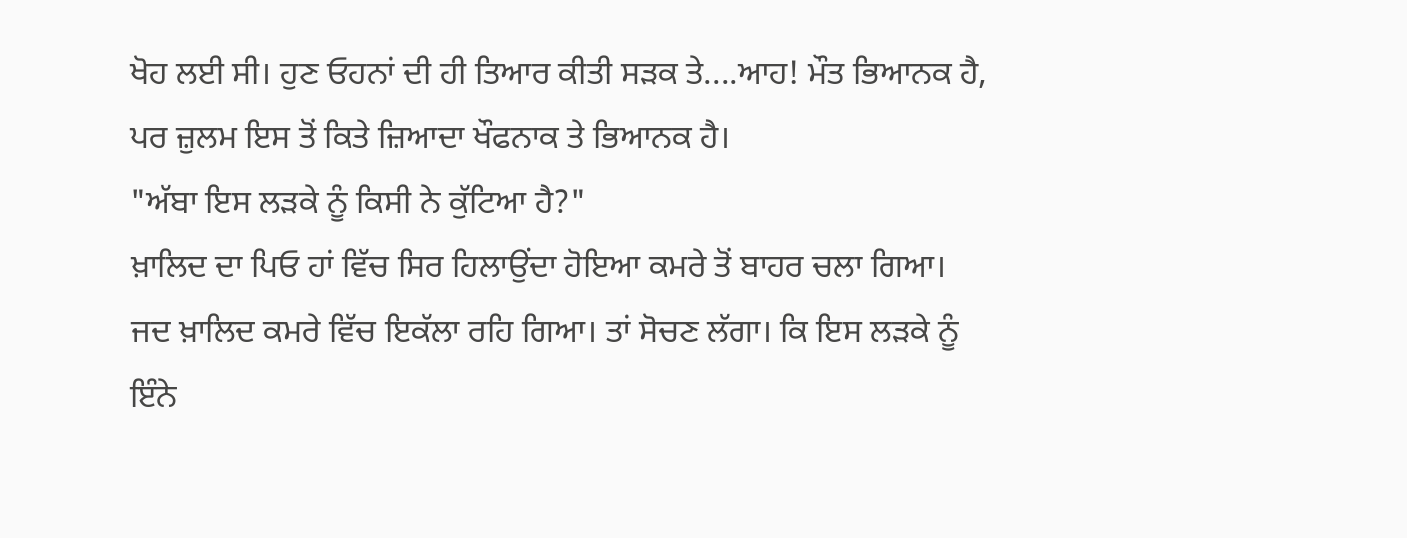ਖੋਹ ਲਈ ਸੀ। ਹੁਣ ਓਹਨਾਂ ਦੀ ਹੀ ਤਿਆਰ ਕੀਤੀ ਸੜਕ ਤੇ....ਆਹ! ਮੌਤ ਭਿਆਨਕ ਹੈ, ਪਰ ਜ਼ੁਲਮ ਇਸ ਤੋਂ ਕਿਤੇ ਜ਼ਿਆਦਾ ਖੌਫਨਾਕ ਤੇ ਭਿਆਨਕ ਹੈ।
"ਅੱਬਾ ਇਸ ਲੜਕੇ ਨੂੰ ਕਿਸੀ ਨੇ ਕੁੱਟਿਆ ਹੈ?"
ਖ਼ਾਲਿਦ ਦਾ ਪਿਓ ਹਾਂ ਵਿੱਚ ਸਿਰ ਹਿਲਾਉਂਦਾ ਹੋਇਆ ਕਮਰੇ ਤੋਂ ਬਾਹਰ ਚਲਾ ਗਿਆ।
ਜਦ ਖ਼ਾਲਿਦ ਕਮਰੇ ਵਿੱਚ ਇਕੱਲਾ ਰਹਿ ਗਿਆ। ਤਾਂ ਸੋਚਣ ਲੱਗਾ। ਕਿ ਇਸ ਲੜਕੇ ਨੂੰ ਇੰਨੇ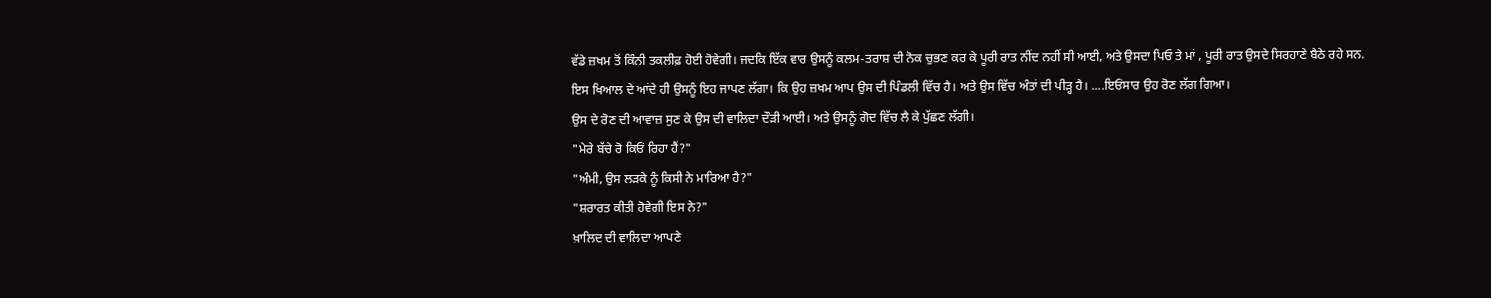ਵੱਡੇ ਜ਼ਖਮ ਤੋਂ ਕਿੰਨੀ ਤਕਲੀਫ਼ ਹੋਈ ਹੋਵੇਗੀ। ਜਦਕਿ ਇੱਕ ਵਾਰ ਉਸਨੂੰ ਕਲਮ-ਤਰਾਸ਼ ਦੀ ਨੋਕ ਚੁਭਣ ਕਰ ਕੇ ਪੂਰੀ ਰਾਤ ਨੀਂਦ ਨਹੀਂ ਸੀ ਆਈ, ਅਤੇ ਉਸਦਾ ਪਿਓ ਤੇ ਮਾਂ , ਪੂਰੀ ਰਾਤ ਉਸਦੇ ਸਿਰਹਾਣੇ ਬੈਠੇ ਰਹੇ ਸਨ.
ਇਸ ਖਿਆਲ ਦੇ ਆਂਦੇ ਹੀ ਉਸਨੂੰ ਇਹ ਜਾਪਣ ਲੱਗਾ। ਕਿ ਉਹ ਜ਼ਖਮ ਆਪ ਉਸ ਦੀ ਪਿੰਡਲੀ ਵਿੱਚ ਹੈ। ਅਤੇ ਉਸ ਵਿੱਚ ਅੰਤਾਂ ਦੀ ਪੀੜ੍ਹ ਹੈ। ....ਇਓਂਸਾਰ ਉਹ ਰੋਣ ਲੱਗ ਗਿਆ।
ਉਸ ਦੇ ਰੋਣ ਦੀ ਆਵਾਜ਼ ਸੁਣ ਕੇ ਉਸ ਦੀ ਵਾਲਿਦਾ ਦੌੜੀ ਆਈ। ਅਤੇ ਉਸਨੂੰ ਗੋਦ ਵਿੱਚ ਲੈ ਕੇ ਪੁੱਛਣ ਲੱਗੀ।
"ਮੇਰੇ ਬੱਚੇ ਰੋ ਕਿਓਂ ਰਿਹਾ ਹੈਂ?"
"ਅੰਮੀ, ਉਸ ਲੜਕੇ ਨੂੰ ਕਿਸੀ ਨੇ ਮਾਰਿਆ ਹੈ?"
"ਸ਼ਰਾਰਤ ਕੀਤੀ ਹੋਵੇਗੀ ਇਸ ਨੇ?"
ਖ਼ਾਲਿਦ ਦੀ ਵਾਲਿਦਾ ਆਪਣੇ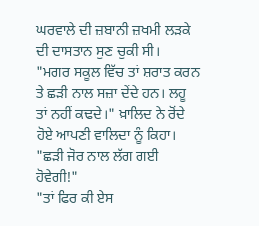ਘਰਵਾਲੇ ਦੀ ਜ਼ਬਾਨੀ ਜ਼ਖਮੀ ਲੜਕੇ ਦੀ ਦਾਸਤਾਨ ਸੁਣ ਚੁਕੀ ਸੀ।
"ਮਗਰ ਸਕੂਲ ਵਿੱਚ ਤਾਂ ਸ਼ਰਾਤ ਕਰਨ ਤੇ ਛੜੀ ਨਾਲ ਸਜ਼ਾ ਦੇਂਦੇ ਹਨ। ਲਹੂ ਤਾਂ ਨਹੀਂ ਕਢਦੇ।" ਖ਼ਾਲਿਦ ਨੇ ਰੋਂਦੇ ਹੋਏ ਆਪਣੀ ਵਾਲਿਦਾ ਨੂੰ ਕਿਹਾ।
"ਛੜੀ ਜੋਰ ਨਾਲ ਲੱਗ ਗਈ ਹੋਵੇਗੀ!"
"ਤਾਂ ਫਿਰ ਕੀ ਏਸ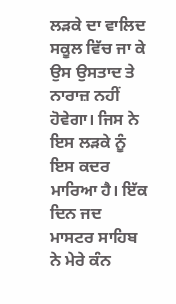ਲੜਕੇ ਦਾ ਵਾਲਿਦ ਸਕੂਲ ਵਿੱਚ ਜਾ ਕੇ ਉਸ ਉਸਤਾਦ ਤੇ ਨਾਰਾਜ਼ ਨਹੀਂ ਹੋਵੇਗਾ। ਜਿਸ ਨੇ ਇਸ ਲੜਕੇ ਨੂੰ ਇਸ ਕਦਰ ਮਾਰਿਆ ਹੈ। ਇੱਕ ਦਿਨ ਜਦ ਮਾਸਟਰ ਸਾਹਿਬ ਨੇ ਮੇਰੇ ਕੰਨ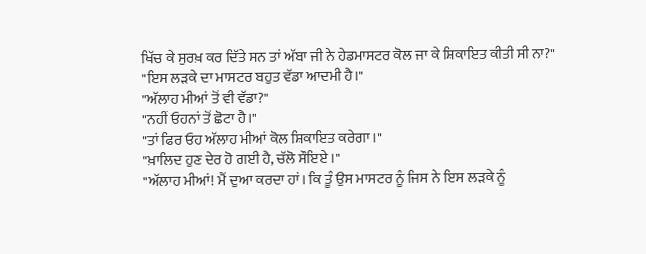ਖਿੱਚ ਕੇ ਸੁਰਖ਼ ਕਰ ਦਿੱਤੇ ਸਨ ਤਾਂ ਅੱਬਾ ਜੀ ਨੇ ਹੇਡਮਾਸਟਰ ਕੋਲ ਜਾ ਕੇ ਸ਼ਿਕਾਇਤ ਕੀਤੀ ਸੀ ਨਾ?"
"ਇਸ ਲੜਕੇ ਦਾ ਮਾਸਟਰ ਬਹੁਤ ਵੱਡਾ ਆਦਮੀ ਹੈ।"
"ਅੱਲਾਹ ਮੀਆਂ ਤੋਂ ਵੀ ਵੱਡਾ?"
"ਨਹੀਂ ਓਹਨਾਂ ਤੋਂ ਛੋਟਾ ਹੈ।"
"ਤਾਂ ਫਿਰ ਓਹ ਅੱਲਾਹ ਮੀਆਂ ਕੋਲ ਸ਼ਿਕਾਇਤ ਕਰੇਗਾ।"
"ਖ਼ਾਲਿਦ ਹੁਣ ਦੇਰ ਹੋ ਗਈ ਹੈ, ਚੱਲੋ ਸੌਇਏ ।"
"ਅੱਲਾਹ ਮੀਆਂ! ਮੈਂ ਦੁਆ ਕਰਦਾ ਹਾਂ। ਕਿ ਤੂੰ ਉਸ ਮਾਸਟਰ ਨੂੰ ਜਿਸ ਨੇ ਇਸ ਲੜਕੇ ਨੂੰ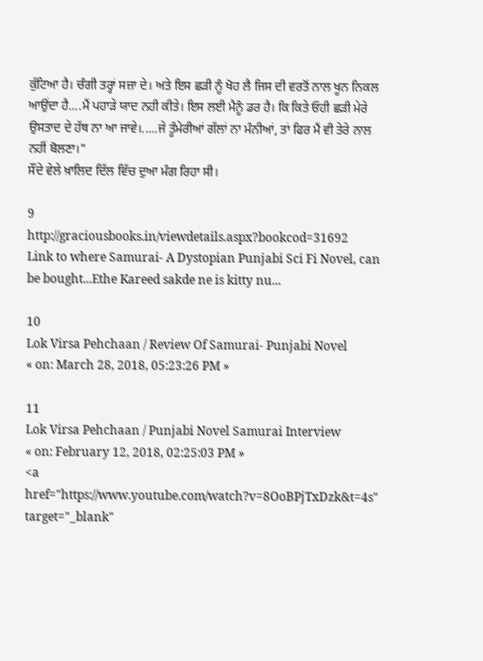ਕੁੱਟਿਆ ਹੈ। ਚੰਗੀ ਤਰ੍ਹਾਂ ਸਜ਼ਾ ਦੇ। ਅਤੇ ਇਸ ਛੜੀ ਨੂੰ ਖੋਹ ਲੈ ਜਿਸ ਦੀ ਵਰਤੋਂ ਨਾਲ ਖੂਨ ਨਿਕਲ ਆਉਂਦਾ ਹੈ....ਮੈਂ ਪਹਾੜੇ ਯਾਦ ਨਹੀ ਕੀਤੇ। ਇਸ ਲਈ ਮੈਨੂੰ ਡਰ ਹੈ। ਕਿ ਕਿਤੇ ਓਹੀ ਛੜੀ ਮੇਰੇ ਉਸਤਾਦ ਦੇ ਹੱਥ ਨਾ ਆ ਜਾਵੇ।.....ਜੇ ਤੂੰਮੇਰੀਆਂ ਗੱਲਾਂ ਨਾ ਮੰਨੀਆਂ, ਤਾਂ ਫਿਰ ਮੈਂ ਵੀ ਤੇਰੇ ਨਾਲ ਨਹੀਂ ਬੋਲਣਾ।"
ਸੌਂਦੇ ਵੇਲੇ ਖ਼ਾਲਿਦ ਦਿੱਲ ਵਿੱਚ ਦੁਆ ਮੰਗ ਰਿਹਾ ਸੀ।

9
http://graciousbooks.in/viewdetails.aspx?bookcod=31692
Link to where Samurai- A Dystopian Punjabi Sci Fi Novel, can be bought...Ethe Kareed sakde ne is kitty nu...

10
Lok Virsa Pehchaan / Review Of Samurai- Punjabi Novel
« on: March 28, 2018, 05:23:26 PM »

11
Lok Virsa Pehchaan / Punjabi Novel Samurai Interview
« on: February 12, 2018, 02:25:03 PM »
<a href="https://www.youtube.com/watch?v=8OoBPjTxDzk&t=4s" target="_blank"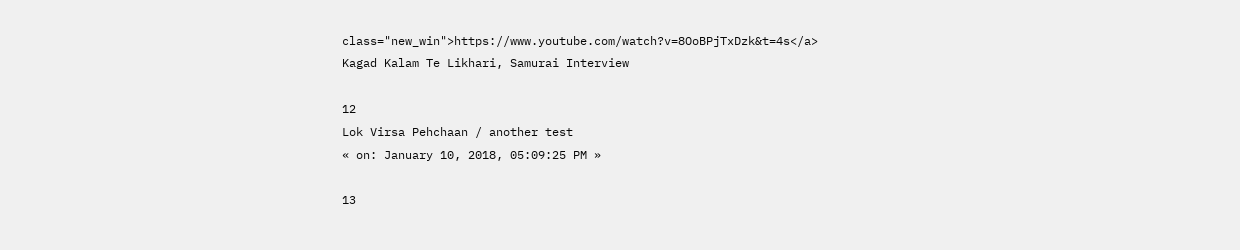class="new_win">https://www.youtube.com/watch?v=8OoBPjTxDzk&t=4s</a>
Kagad Kalam Te Likhari, Samurai Interview

12
Lok Virsa Pehchaan / another test
« on: January 10, 2018, 05:09:25 PM »

13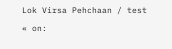Lok Virsa Pehchaan / test
« on: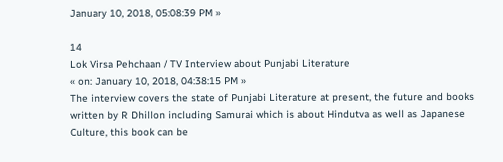January 10, 2018, 05:08:39 PM »

14
Lok Virsa Pehchaan / TV Interview about Punjabi Literature
« on: January 10, 2018, 04:38:15 PM »
The interview covers the state of Punjabi Literature at present, the future and books written by R Dhillon including Samurai which is about Hindutva as well as Japanese Culture, this book can be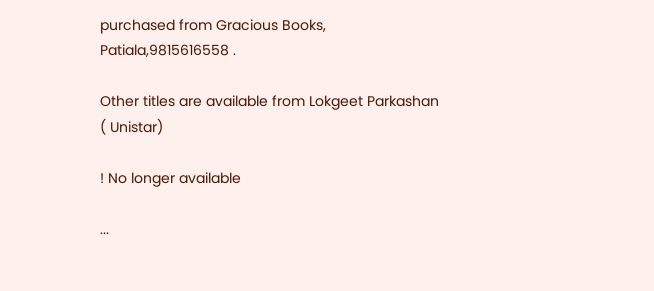purchased from Gracious Books, Patiala,9815616558 .

Other titles are available from Lokgeet Parkashan ( Unistar)

! No longer available

...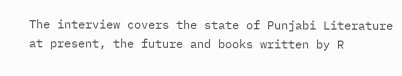The interview covers the state of Punjabi Literature at present, the future and books written by R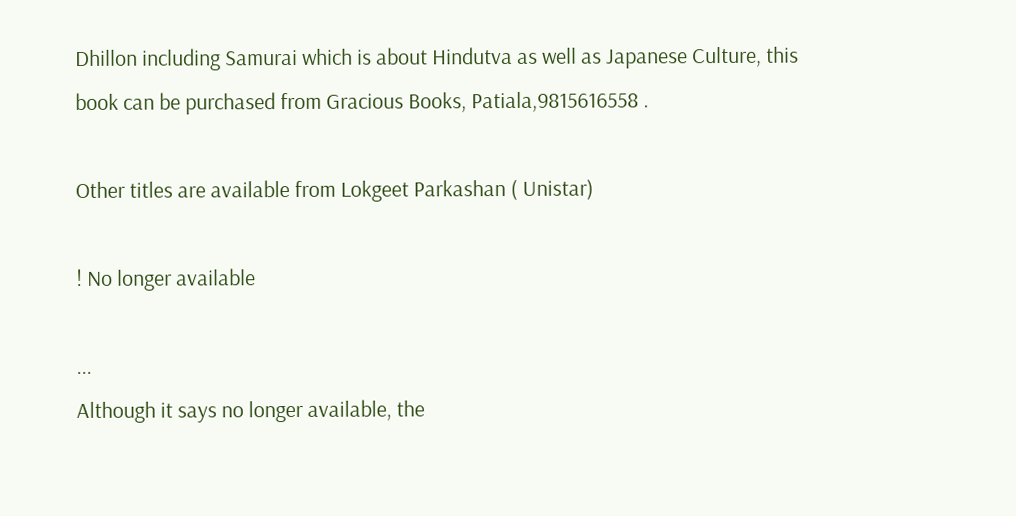Dhillon including Samurai which is about Hindutva as well as Japanese Culture, this book can be purchased from Gracious Books, Patiala,9815616558 .

Other titles are available from Lokgeet Parkashan ( Unistar)

! No longer available

...
Although it says no longer available, the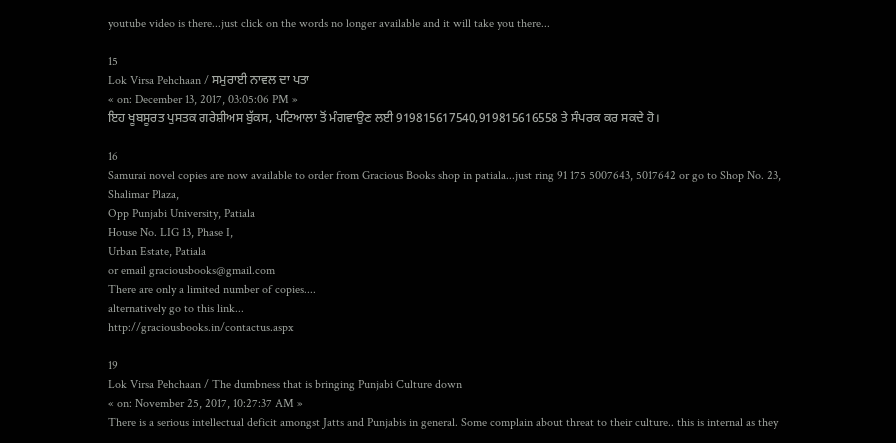youtube video is there...just click on the words no longer available and it will take you there...

15
Lok Virsa Pehchaan / ਸਮੁਰਾਈ ਨਾਵਲ ਦਾ ਪਤਾ
« on: December 13, 2017, 03:05:06 PM »
ਇਹ ਖੂਬਸੂਰਤ ਪੁਸਤਕ ਗਰੇਸ਼ੀਅਸ ਬੁੱਕਸ, ਪਟਿਆਲਾ ਤੋਂ ਮੰਗਵਾਉਣ ਲਈ 919815617540,919815616558 ਤੇ ਸੰਪਰਕ ਕਰ ਸਕਦੇ ਹੋ।

16
Samurai novel copies are now available to order from Gracious Books shop in patiala...just ring 91 175 5007643, 5017642 or go to Shop No. 23, Shalimar Plaza,
Opp Punjabi University, Patiala
House No. LIG 13, Phase I,
Urban Estate, Patiala
or email graciousbooks@gmail.com
There are only a limited number of copies....
alternatively go to this link...
http://graciousbooks.in/contactus.aspx

19
Lok Virsa Pehchaan / The dumbness that is bringing Punjabi Culture down
« on: November 25, 2017, 10:27:37 AM »
There is a serious intellectual deficit amongst Jatts and Punjabis in general. Some complain about threat to their culture.. this is internal as they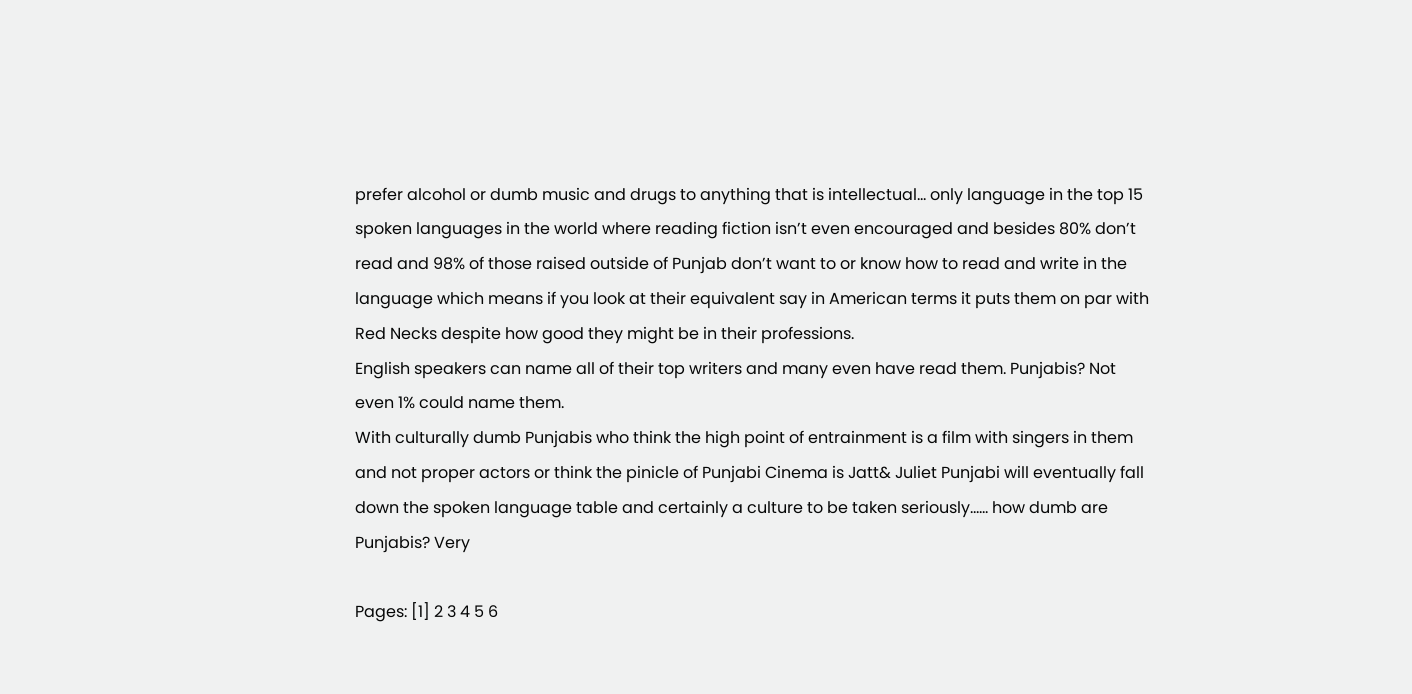prefer alcohol or dumb music and drugs to anything that is intellectual... only language in the top 15 spoken languages in the world where reading fiction isn’t even encouraged and besides 80% don’t read and 98% of those raised outside of Punjab don’t want to or know how to read and write in the language which means if you look at their equivalent say in American terms it puts them on par with Red Necks despite how good they might be in their professions.
English speakers can name all of their top writers and many even have read them. Punjabis? Not even 1% could name them.
With culturally dumb Punjabis who think the high point of entrainment is a film with singers in them and not proper actors or think the pinicle of Punjabi Cinema is Jatt& Juliet Punjabi will eventually fall down the spoken language table and certainly a culture to be taken seriously...... how dumb are Punjabis? Very

Pages: [1] 2 3 4 5 6